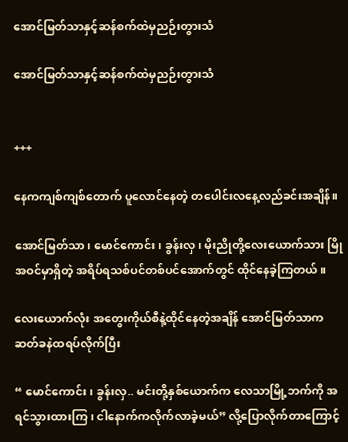အောင်မြတ်သာနှင့်ဆန်စက်ထဲမှညဉ်းတွားသံ

အောင်မြတ်သာနှင့်ဆန်စက်ထဲမှညဉ်းတွားသံ


+++

နေကကျစ်ကျစ်တောက် ပူလောင်နေတဲ့ တပေါင်းလနေ့လည်ခင်းအချိန်။

အောင်မြတ်သာ၊ မောင်ကောင်း၊ ခွန်းလှ၊ ‌မိုးညိုတို့လေးယောက်သား မြိုအဝင်မှာရှိတဲ့ အရိပ်ရသစ်ပင်တစ်ပင်အောက်တွင် ထိုင်နေခဲ့ကြတယ်။

လေးယောက်လုံး အတွေးကိုယ်စီနဲ့ထိုင်နေတဲ့အချိန် အောင်မြတ်သာက ဆတ်ခနဲထရပ်လိုက်ပြီး

“ မောင်ကောင်း၊ ခွန်းလှ.. မင်းတို့နှစ်ယောက်က လေသာမြို့ဘက်ကို အရင်သွားထားကြ၊ ငါနောက်ကလိုက်လာခဲ့မယ်” လို့ပြောလိုက်တာကြောင့်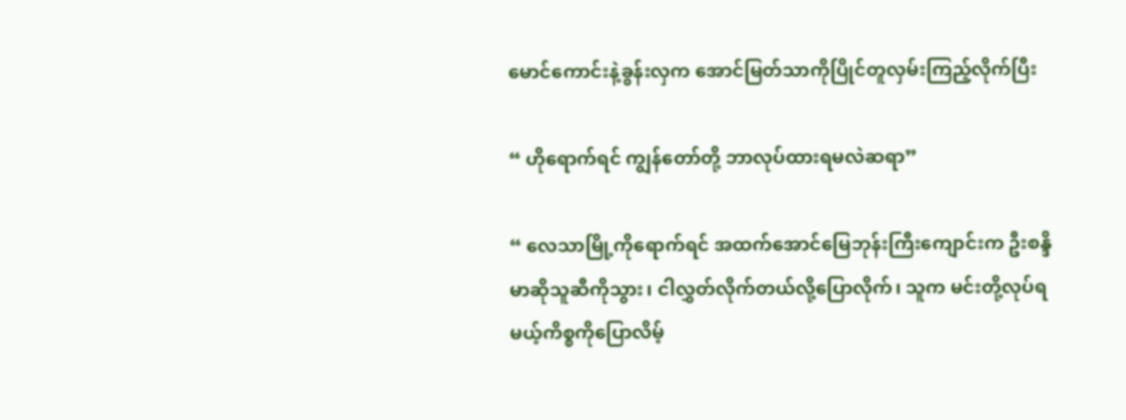မောင်ကောင်းနဲ့ခွန်းလှက အောင်မြတ်သာကိုပြိုင်တူလှမ်းကြည့်လိုက်ပြီး

“ ဟိုရောက်ရင် ကျွန်တော်တို့ ဘာလုပ်ထားရမလဲဆရာ”

“ လေသာမြို့ကိုရောက်ရင် အထက်အောင်မြေဘုန်းကြီးကျောင်းက ဦးစန္ဒိမာဆိုသူဆီကိုသွား၊ ငါလွှတ်လိုက်တယ်လို့ပြောလိုက်၊ သူက မင်းတို့လုပ်ရမယ့်ကိစ္စကိုပြောလိမ့်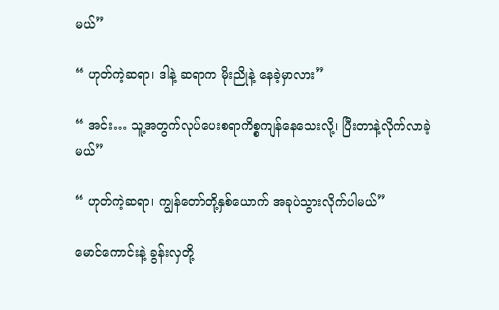မယ်”

“ ဟုတ်ကဲ့ဆရာ၊ ဒါနဲ့ ဆရာက မိုးညိုနဲ့ နေခဲ့မှာလား”

“ အင်း… သူ့အတွက်လုပ်ပေးစရာကိစ္စကျန်နေသေးလို့၊ ပြီးတာနဲ့လိုက်လာခဲ့မယ်”

“ ဟုတ်ကဲ့ဆရာ၊ ကျွန်တော်တို့နှစ်ယောက် အခုပဲသွားလိုက်ပါမယ်”

မောင်ကောင်းနဲ့ ခွန်းလှတို့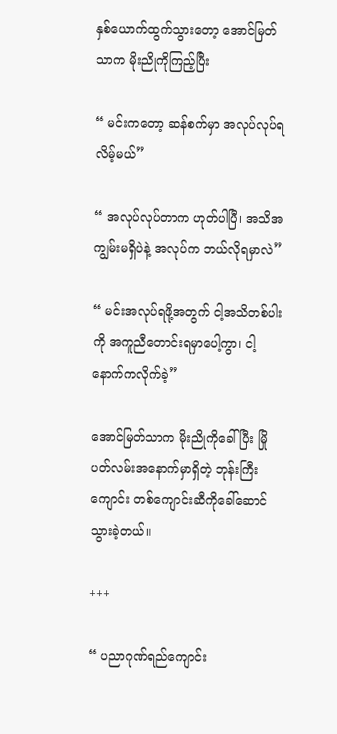နှစ်ယောက်ထွက်သွားတော့ အောင်မြတ်သာက မိုးညိုကိုကြည့်ပြီး

“ မင်းကတော့ ဆန်စက်မှာ အလုပ်လုပ်ရလိမ့်မယ်”

“ အလုပ်လုပ်တာက ဟုတ်ပါပြီ၊ အသိအကျွမ်းမရှိပဲနဲ့ အလုပ်က ဘယ်လိုရမှာလဲ”

“ မင်းအလုပ်ရဖို့အတွက် ငါ့အသိတစ်ပါးကို အကူညီတောင်းရမှာပေါ့ကွာ၊ ငါ့နောက်ကလိုက်ခဲ့”

အောင်မြတ်သာက မိုးညိုကိုခေါ်ပြီး မြိုပတ်လမ်းအနောက်မှာရှိတဲ့ ဘုန်းကြီးကျောင်း တစ်ကျောင်းဆီကိုခေါ်ဆောင်သွားခဲ့တယ်။

+++

“ ပညာဂုဏ်ရည်ကျောင်း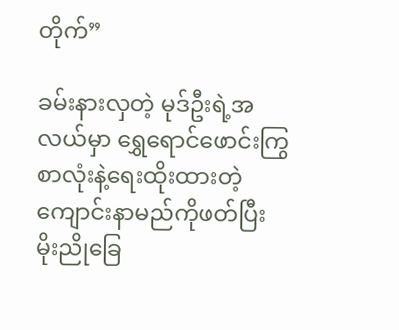တိုက်”

ခမ်းနားလှတဲ့ မုဒ်ဦးရဲ့အလယ်မှာ ရွှေရောင်ဖောင်းကြွစာလုံးနဲ့ရေးထိုးထားတဲ့ ကျောင်းနာမည်ကိုဖတ်ပြီး မိုးညိုခြေ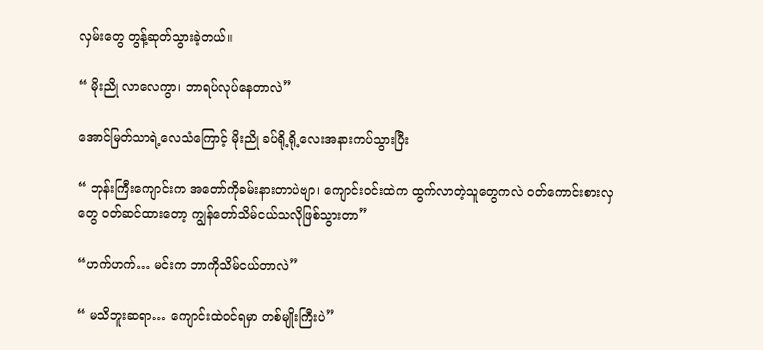လှမ်းတွေ တွန့်ဆုတ်သွားခဲ့တယ်။

“ မိုးညို လာလေကွာ၊ ဘာရပ်လုပ်နေတာလဲ”

အောင်မြတ်သာရဲ့လေသံကြောင့် မိုးညို ခပ်ရို့ရို့လေးအနားကပ်သွားပြီး

“ ဘုန်းကြီးကျောင်းက အတော်ကိုခမ်းနားတာပဲဗျာ၊ ကျောင်းဝင်းထဲက ထွက်လာတဲ့သူတွေကလဲ ဝတ်ကောင်းစားလှတွေ ဝတ်ဆင်ထားတော့ ကျွန်တော်သိမ်ငယ်သလိုဖြစ်သွားတာ”

“ဟက်ဟက်… မင်းက ဘာကိုသိမ်ငယ်တာလဲ”

“ မသိဘူးဆရာ… ကျောင်းထဲဝင်ရမှာ တစ်မျိုးကြီးပဲ”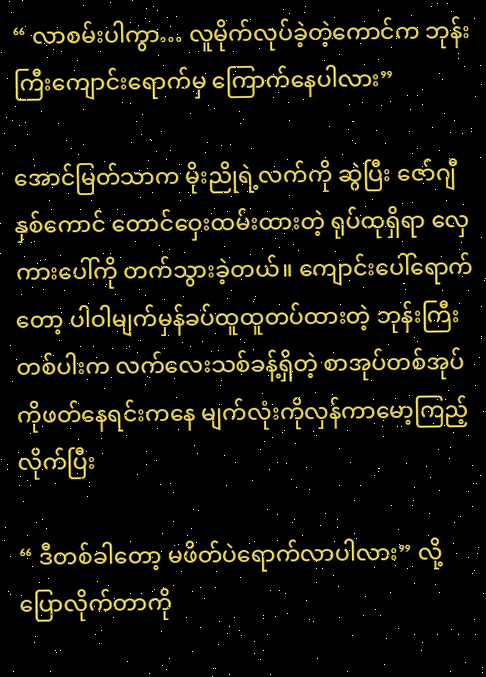“ လာစမ်းပါကွာ… လူမိုက်လုပ်ခဲ့တဲ့ကောင်က ဘုန်းကြီးကျောင်းရောက်မှ ကြောက်နေပါလား”

အောင်မြတ်သာက မိုးညိုရဲ့လက်ကို ဆွဲပြီး ‌ဇော်ဂျီနှစ်ကောင် တောင်ဝှေးထမ်းထားတဲ့ ရုပ်ထုရှိရာ လှေကားပေါ်ကို တက်သွားခဲ့တယ်။ ကျောင်းပေါ်ရောက်တော့ ပါဝါမျက်မှန်ခပ်ထူထူတပ်ထားတဲ့ ဘုန်းကြီးတစ်ပါးက လက်လေးသစ်ခန့်ရှိတဲ့ စာအုပ်တစ်အုပ်ကိုဖတ်နေရင်းကနေ မျက်လုံးကိုလှန်ကာမော့ကြည့်လိုက်ပြီး

“ ဒီတစ်ခါတော့ မဖိတ်ပဲရောက်လာပါလား” လို့ပြောလိုက်တာကို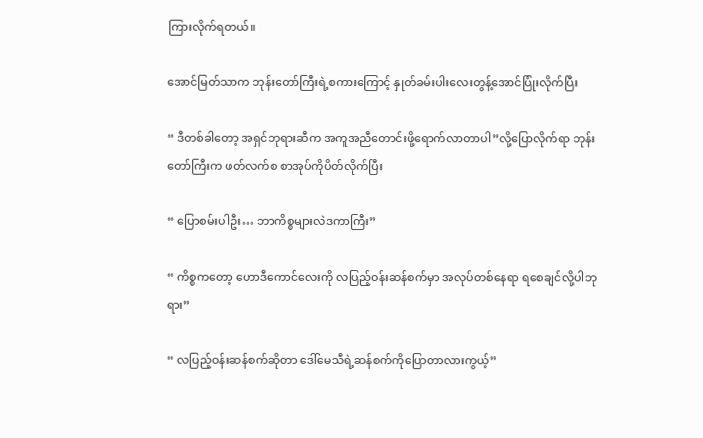ကြားလိုက်ရတယ်။

အောင်မြတ်သာက ဘုန်းတော်ကြီးရဲ့စကားကြောင့် နှုတ်ခမ်းပါးလေးတွန့်အောင်ပြုံးလိုက်ပြီး

“ ဒီတစ်ခါတော့ အရှင်ဘုရားဆီက အကူအညီတောင်းဖို့ရောက်လာတာပါ”လို့ပြောလိုက်ရာ ဘုန်းတော်ကြီးက ဖတ်လက်စ စာအုပ်ကိုပိတ်လိုက်ပြီး

“ ပြောစမ်းပါဦး… ဘာကိစ္စများလဲဒကာကြီး”

“ ကိစ္စကတော့ ဟောဒီကောင်လေးကို လပြည့်ဝန်းဆန်စက်မှာ အလုပ်တစ်နေရာ ရစေချင်လို့ပါဘုရား”

“ လပြည့်ဝန်းဆန်စက်ဆိုတာ ဒေါ်မေသီရဲ့ဆန်စက်ကိုပြောတာလားကွယ့်”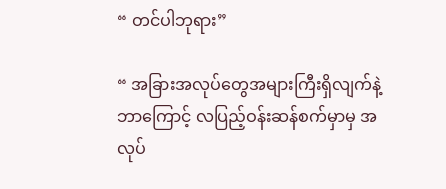“ တင်ပါဘုရား”

“ အခြားအလုပ်တွေအများကြီးရှိလျက်နဲ့ ဘာကြောင့် လပြည့်ဝန်းဆန်စက်မှာမှ အလုပ်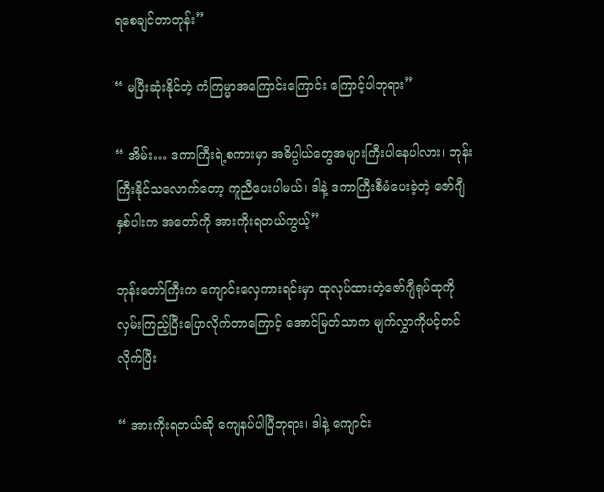ရစေချင်တာတုန်း”

“ မပြီးဆုံး‌နိုင်တဲ့ ကံကြမ္မာအကြောင်းကြောင်း ကြောင့်ပါဘုရား”

“ အိမ်း… ဒကာကြီးရဲ့စကားမှာ အဓိပ္ပါယ်တွေအများကြီးပါနေပါလား၊ ဘုန်းကြီးနိုင်သလောက်တော့ ကူညီပေးပါမယ်၊ ဒါနဲ့ ဒကာကြီးစီမံပေးခဲ့တဲ့ ဇော်ဂျီနှစ်ပါးက အတော်ကို အားကိုးရတယ်ကွယ့်”

ဘုန်းတော်ကြီးက ကျောင်းလှေကားရင်းမှာ ထုလုပ်ထားတဲ့ဇော်ဂျီရုပ်ထုကိုလှမ်းကြည့်ပြီးပြောလိုက်တာကြောင့် အောင်မြတ်သာက မျက်လွှာကိုပင့်တင်လိုက်ပြီး

“ အားကိုးရတယ်ဆို ကျေနပ်ပါပြီဘုရား၊ ဒါနဲ့ ကျောင်း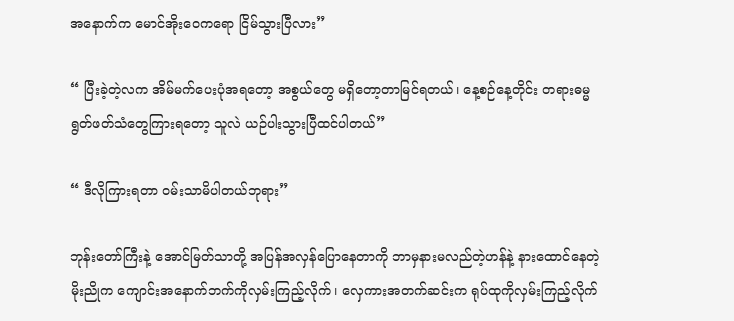အနောက်က မောင်အိုးဝေကရော ငြိမ်သွားပြီလား”

“ ပြီးခဲ့တဲ့လက အိမ်မက်ပေးပုံအရတော့ အစွယ်တွေ မရှိတော့တာမြင်ရတယ်၊ နေ့စဉ်နေ့တိုင်း တရားဓမ္မရွတ်ဖတ်သံတွေကြားရတော့ သူလဲ ယဉ်ပါးသွားပြီထင်ပါတယ်”

“ ဒီလိုကြားရတာ ဝမ်းသာမိပါတယ်ဘုရား”

ဘုန်းတော်ကြီးနဲ့ အောင်မြတ်သာတို့ အပြန်အလှန်ပြောနေတာကို ဘာမှနားမလည်တဲ့ဟန်နဲ့ နားထောင်နေတဲ့ မိုးညိုက ကျောင်းအနောက်ဘက်ကိုလှမ်းကြည့်လိုက်၊ လှေကားအတက်ဆင်းက ရုပ်ထုကိုလှမ်းကြည့်လိုက်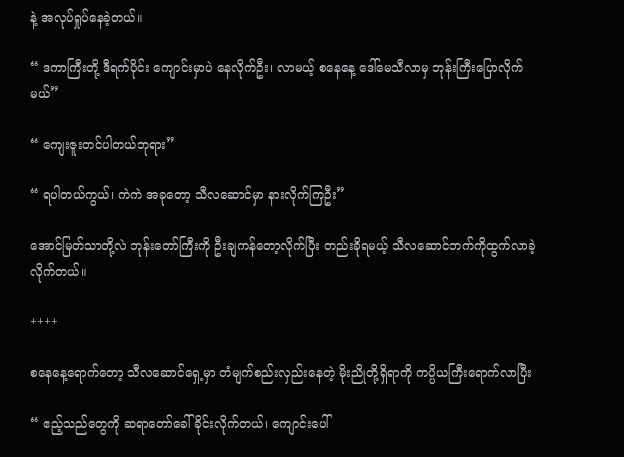နဲ့ အလုပ်ရှုပ်နေခဲ့တယ်။

“ ဒကာကြီးတို့ ဒီရက်ပိုင်း ကျောင်းမှာပဲ နေလိုက်ဦး၊ လာမယ့် စနေနေ့ ဒေါ်မေသီလာမှ ဘုန်းကြီးပြောလိုက်မယ်”

“ ကျေးဇူးတင်ပါတယ်ဘုရား”

“ ရပါတယ်ကွယ်၊ ကဲကဲ အခုတော့ သီလဆောင်မှာ နားလိုက်ကြဦး”

အောင်မြတ်သာတို့လဲ ဘုန်းတော်ကြီးကို ဦးချကန်တော့လိုက်ပြီး တည်းခိုရမယ့် သီလဆောင်ဘက်ကိုထွက်လာခဲ့လိုက်တယ်။

++++

စနေနေ့ရောက်တော့ သီလဆောင်ရှေ့မှာ တံမျက်စည်းလှည်းနေတဲ့ မိုးညိုတို့ရှိရာကို ကပ္ပိယကြီးရောက်လာပြီး

“ ဧည့်သည်တွေကို ဆရာတော်ခေါ်ခိုင်းလိုက်တယ်၊ ကျောင်းပေါ်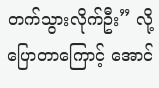တက်သွားလိုက်ဦး” လို့ပြောတာကြောင့် အောင်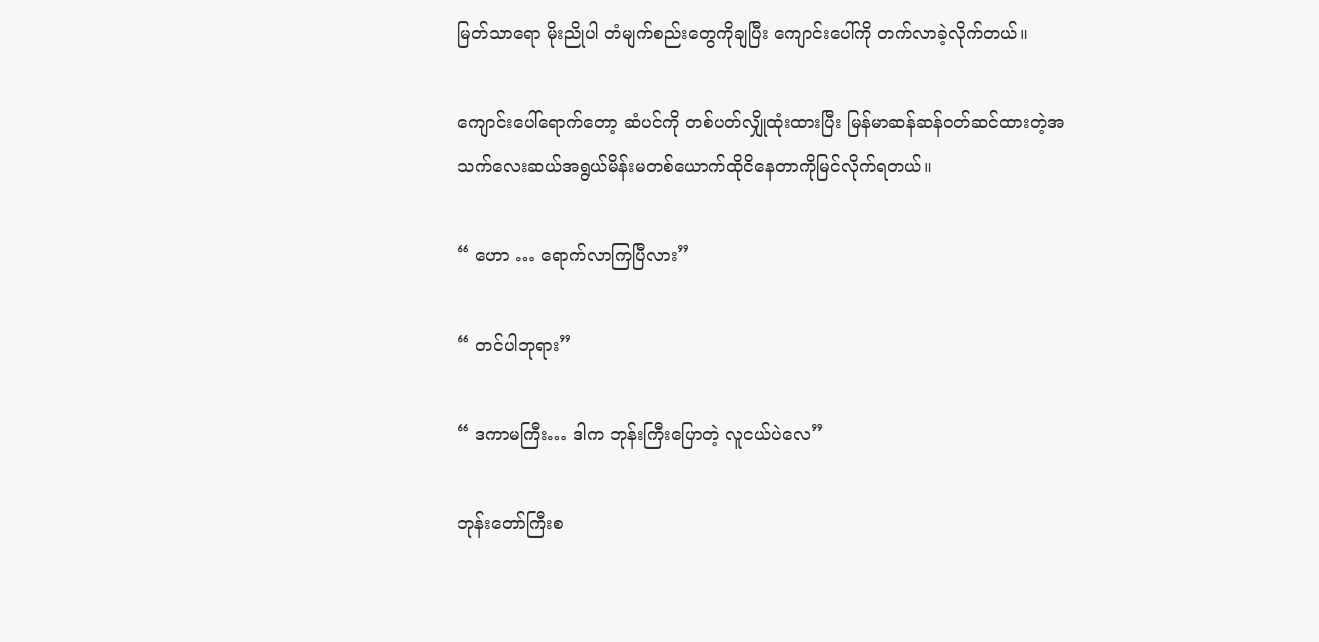မြတ်သာရော မိုးညိုပါ တံမျက်စည်းတွေကိုချပြီး ကျောင်းပေါ်ကို တက်လာခဲ့လိုက်တယ်။

ကျောင်းပေါ်ရောက်တော့ ဆံပင်ကို တစ်ပတ်လျှိုထုံးထားပြီး မြန်မာဆန်ဆန်ဝတ်ဆင်ထားတဲ့အသက်လေးဆယ်အရွယ်မိန်းမတစ်ယောက်ထိုငိနေတာကိုမြင်လိုက်ရတယ်။

“ ဟော … ရောက်လာကြပြီလား”

“ တင်ပါဘုရား”

“ ဒကာမကြီး… ဒါက ဘုန်းကြီးပြောတဲ့ လူငယ်ပဲလေ”

ဘုန်းတော်ကြီးစ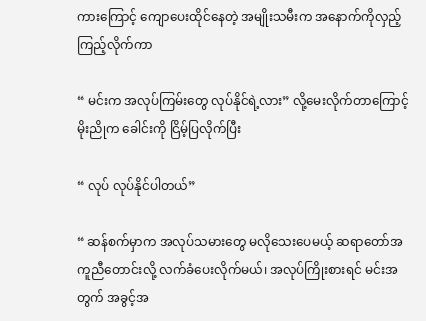ကားကြောင့် ကျောပေးထိုင်နေတဲ့ အမျိုးသမီးက အနောက်ကိုလှည့်ကြည့်လိုက်ကာ

“ မင်းက အလုပ်ကြမ်းတွေ လုပ်နိုင်ရဲ့လား” လို့မေးလိုက်တာကြောင့် မိုးညိုက ခေါင်းကို ငြိမ့်ပြလိုက်ပြီး

“ လုပ် လုပ်နိုင်ပါတယ်”

“ ဆန်စက်မှာက အလုပ်သမားတွေ မလိုသေးပေမယ့် ဆရာတော်အကူညီတောင်းလို့ လက်ခံပေးလိုက်မယ်၊ အလုပ်ကြိုးစားရင် မင်းအတွက် အခွင့်အ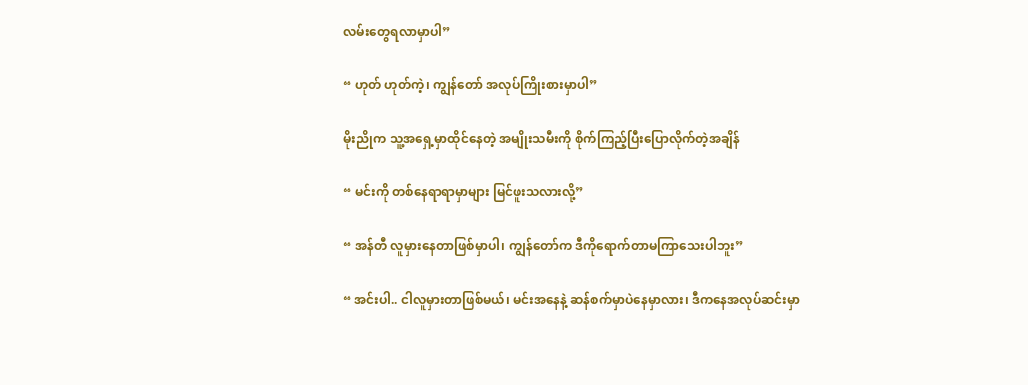လမ်းတွေရလာမှာပါ”

“ ဟုတ် ဟုတ်ကဲ့၊ ကျွန်တော် အလုပ်ကြိုးစားမှာပါ”

မိုးညိုက သူ့အရှေ့မှာထိုင်နေတဲ့ အမျိုးသမီးကို စိုက်ကြည့်ပြီးပြောလိုက်တဲ့အချိန်

“ မင်းကို တစ်နေရာရာမှာများ မြင်ဖူးသလားလို့”

“ အန်တီ လူမှားနေတာဖြစ်မှာပါ၊ ကျွန်တော်က ဒီကိုရောက်တာမကြာသေးပါဘူး”

“ အင်းပါ.. ငါလူမှားတာဖြစ်မယ်၊ မင်းအနေနဲ့ ဆန်စက်မှာပဲနေမှာလား၊ ဒီကနေအလုပ်ဆင်းမှာ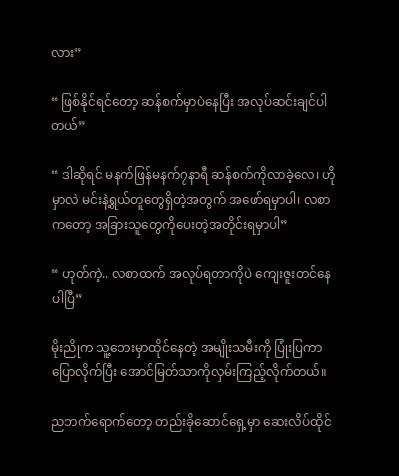လား”

“ ဖြစ်နိုင်ရင်တော့ ဆန်စက်မှာပဲနေပြီး အလုပ်ဆင်းချင်ပါတယ်”

“ ဒါဆိုရင် မနက်ဖြန်မနက်၇နာရီ ဆန်စက်ကိုလာခဲ့လေ၊ ဟိုမှာလဲ မင်းနဲ့ရွယ်တူတွေရှိတဲ့အတွက် အဖော်ရမှာပါ၊ လစာကတော့ အခြားသူတွေကိုပေးတဲ့အတိုင်းရမှာပါ”

“ ဟုတ်ကဲ့.. လစာထက် အလုပ်ရတာကိုပဲ ကျေးဇူးတင်နေပါပြီ”

မိုးညိုက သူ့ဘေးမှာထိုင်နေတဲ့ အမျိုးသမီးကို ပြုံးပြကာပြောလိုက်ပြီး အောင်မြတ်သာကိုလှမ်းကြည့်လိုက်တယ်။

ညဘက်ရောက်တော့ တည်းခိုဆောင်ရှေ့မှာ ဆေးလိပ်‌ထိုင်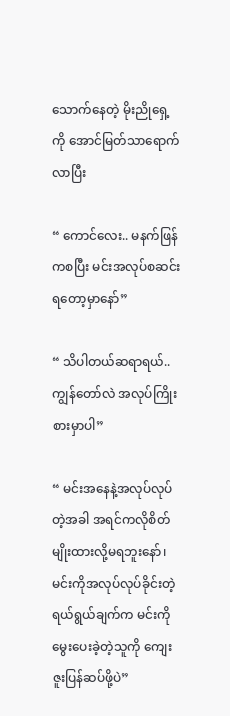သောက်နေတဲ့ မိုးညိုရှေ့ကို အောင်မြတ်သာရောက်လာပြီး

“ ကောင်လေး.. မနက်ဖြန်ကစပြီး မင်းအလုပ်စဆင်းရတော့မှာနော်”

“ သိပါတယ်ဆရာရယ်.. ကျွန်တော်လဲ အလုပ်ကြိုးစားမှာပါ”

“ မင်းအနေနဲ့အလုပ်လုပ်တဲ့အခါ အရင်ကလိုစိတ်မျိုးထားလို့မရဘူးနော်၊ မင်းကိုအလုပ်လုပ်ခိုင်းတဲ့ရယ်ရွယ်ချက်က မင်းကိုမွေးပေးခဲ့တဲ့သူကို ကျေးဇူးပြန်ဆပ်ဖို့ပဲ”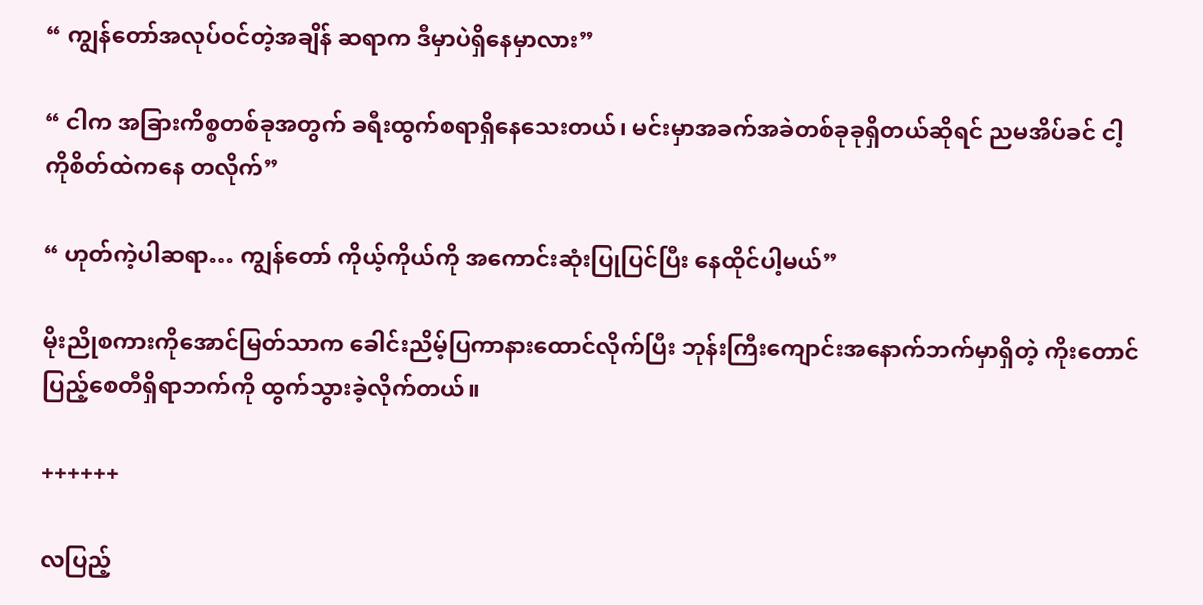“ ကျွန်တော်အလုပ်ဝင်တဲ့အချိန် ဆရာက ဒီမှာပဲရှိနေမှာလား”

“ ငါက အခြားကိစ္စတစ်ခုအတွက် ခရီးထွက်စရာရှိနေသေးတယ်၊ မင်းမှာအခက်အခဲတစ်ခုခုရှိတယ်ဆိုရင် ညမအိပ်ခင် ငါ့ကိုစိတ်ထဲကနေ တလိုက်”

“ ဟုတ်ကဲ့ပါဆရာ… ကျွန်တော် ကိုယ့်ကိုယ်ကို အကောင်းဆုံးပြုပြင်ပြီး နေထိုင်ပါ့မယ်”

မိုးညိုစကားကိုအောင်မြတ်သာက ခေါင်းညိမ့်ပြကာနားထောင်လိုက်ပြီး ဘုန်းကြီးကျောင်းအနောက်ဘက်မှာရှိတဲ့ ကိုးတောင်ပြည့်စေတီရှိရာဘက်ကို ထွက်သွားခဲ့လိုက်တယ်။

++++++

လပြည့်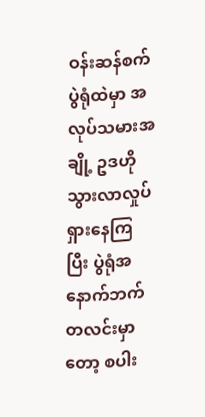ဝန်းဆန်စက်ပွဲရုံထဲမှာ အလုပ်သမားအချို့ ဥဒဟိုသွားလာလှုပ်ရှားနေကြပြီး ပွဲရုံအနောက်ဘက်တလင်းမှာတော့ စပါး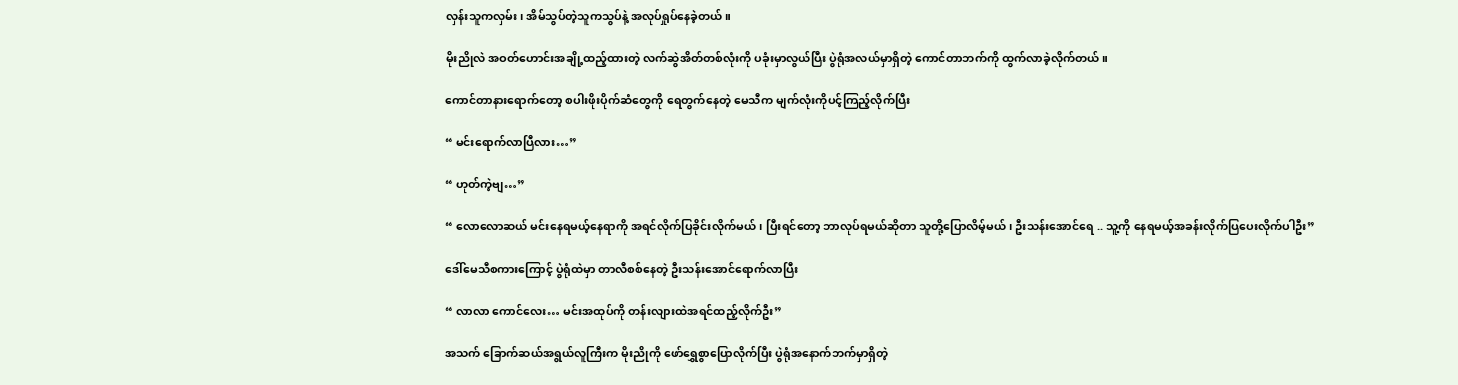လှန်းသူကလှမ်း၊ အိမ်သွပ်တဲ့သူကသွပ်နဲ့ အလုပ်ရှုပ်နေခဲ့တယ်။

မိုးညိုလဲ အဝတ်ဟောင်းအချို့ထည့်ထားတဲ့ လက်ဆွဲအိတ်တစ်လုံးကို ပခုံးမှာလွယ်ပြီး ပွဲရုံအလယ်မှာရှိတဲ့ ကောင်တာဘက်ကို ထွက်လာခဲ့လိုက်တယ်။

ကောင်တာနားရောက်တော့ စပါးဖိုးပိုက်ဆံတွေကို ရေတွက်နေတဲ့ မေသီက မျက်လုံးကိုပင့်ကြည့်လိုက်ပြီး

“ မင်းရောက်လာပြီလား…”

“ ဟုတ်ကဲ့‌ဗျ…”

“ လောလောဆယ် မင်းနေရမယ့်နေရာကို အရင်လိုက်ပြခိုင်းလိုက်မယ်၊ ပြီးရင်တော့ ဘာလုပ်ရမယ်ဆိုတာ သူတို့ပြောလိမ့်မယ်၊ ဦးသန်းအောင်ရေ .. သူ့ကို နေရမယ့်အခန်းလိုက်ပြပေးလိုက်ပါဦး”

ဒေါ်မေသီစကားကြောင့် ပွဲရုံထဲမှာ တာလီစစ်နေတဲ့ ဦးသန်းအောင်ရောက်လာပြီး

“ လာလာ ကောင်လေး… မင်းအထုပ်ကို တန်းလျားထဲအရင်ထည့်လိုက်ဦး”

အသက် ခြောက်ဆယ်အရွယ်လူကြီးက မိုးညိုကို ဖော်ရွှေစွာပြောလိုက်ပြီး ပွဲရုံအနောက်ဘက်မှာရှိတဲ့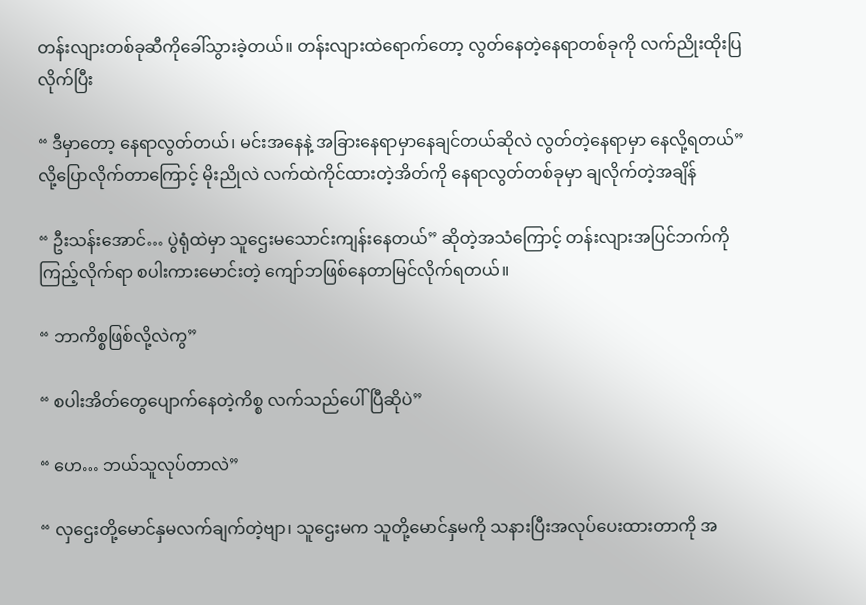တန်းလျားတစ်ခုဆီကိုခေါ်သွားခဲ့တယ်။ တန်းလျားထဲရောက်တော့ လွတ်နေတဲ့နေရာတစ်ခုကို လက်ညိုးထိုးပြလိုက်ပြီး

“ ဒီမှာတော့ နေရာလွတ်တယ်၊ မင်းအနေနဲ့ အခြားနေရာမှာနေချင်တယ်ဆိုလဲ လွတ်တဲ့နေရာမှာ ‌နေလို့ရတယ်” လို့ပြောလိုက်တာကြောင့် မိုးညိုလဲ လက်ထဲကိုင်ထားတဲ့အိတ်ကို နေရာလွတ်တစ်ခုမှာ ချလိုက်တဲ့အချိန်

“ ဦးသန်းအောင်… ပွဲရုံထဲမှာ ‌သူဌေးမသောင်းကျန်းနေတယ်” ဆိုတဲ့အသံကြောင့် တန်းလျားအပြင်ဘက်ကို ကြည့်လိုက်ရာ စပါးကားမောင်းတဲ့ ကျော်ဘဖြစ်နေတာမြင်လိုက်ရတယ်။

“ ဘာကိစ္စဖြစ်လို့လဲကွ”

“ စပါးအိတ်တွေပျောက်နေတဲ့ကိစ္စ လက်သည်ပေါ်ပြီဆိုပဲ”

“ ဟေ… ဘယ်သူလုပ်တာလဲ”

“ လှဌေးတို့မောင်နှမလက်ချက်တဲ့ဗျာ၊ သူဌေးမက သူတို့မောင်နှမကို သနားပြီးအလုပ်ပေးထားတာကို အ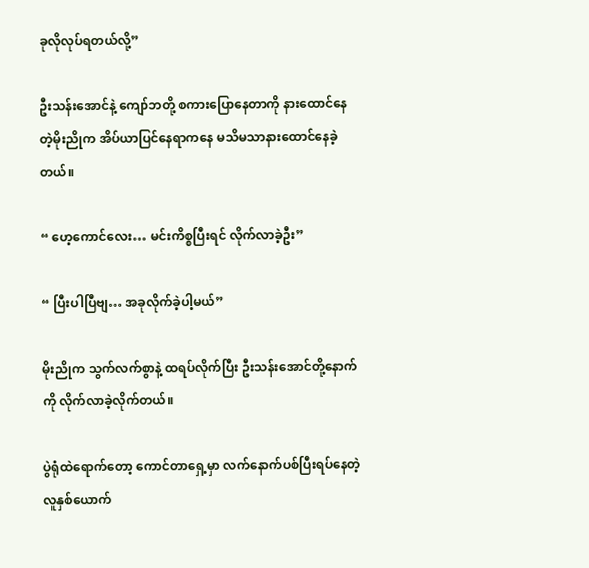ခုလိုလုပ်ရတယ်လို့”

ဦးသန်းအောင်နဲ့ ကျော်ဘတို့ စကားပြောနေတာကို နားထောင်နေတဲ့မိုးညိုက အိပ်ယာပြင်နေရာကနေ မသိမသာနားထောင်နေခဲ့တယ်။

“ ဟေ့ကောင်လေး… မင်းကိစ္စပြီးရင် လိုက်လာခဲ့ဦး”

“ ပြီးပါပြီဗျ… အခုလိုက်ခဲ့ပါ့မယ်”

မိုးညိုက သွက်လက်စွာနဲ့ ထရပ်လိုက်ပြီး ဦးသန်းအောင်တို့နောက်ကို လိုက်လာခဲ့လိုက်တယ်။

ပွဲရုံထဲရောက်တော့ ကောင်တာရှေ့မှာ လက်နောက်ပစ်ပြီးရပ်နေတဲ့ လူနှစ်ယောက်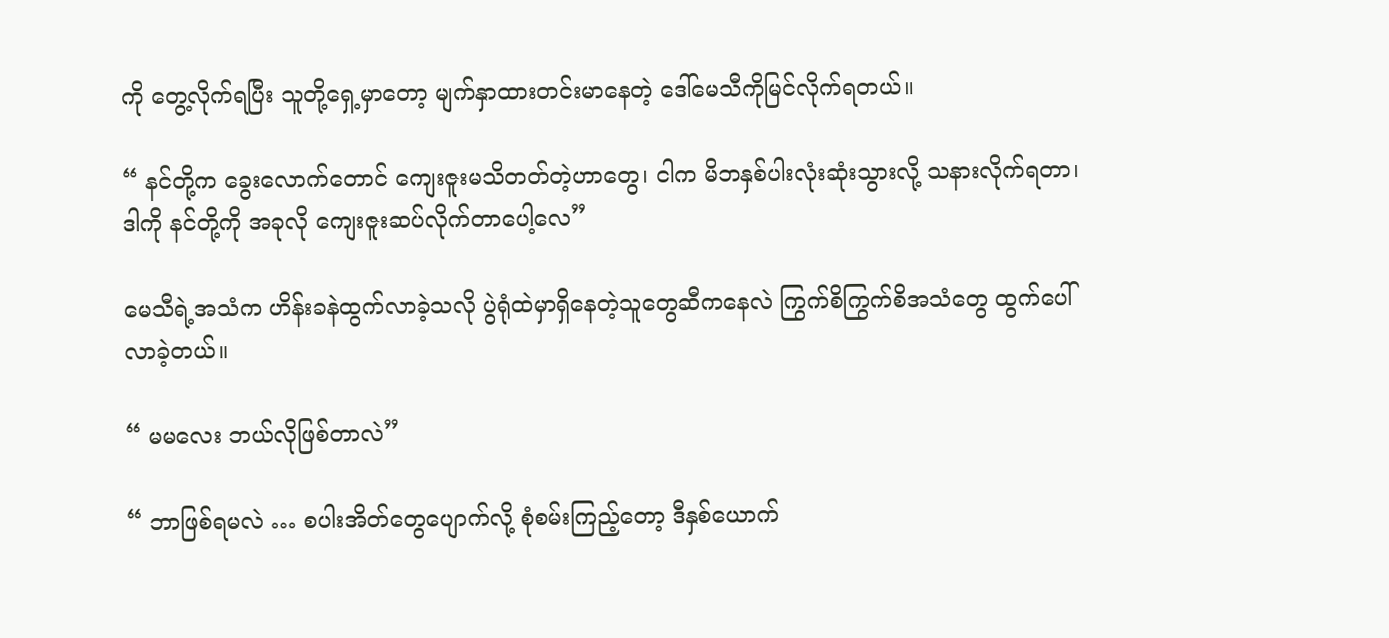ကို တွေ့လိုက်ရပြီး သူတို့ရှေ့မှာတော့ မျက်နှာထားတင်းမာနေတဲ့ ဒေါ်မေသီကိုမြင်လိုက်ရတယ်။

“ နင်တို့က ခွေးလောက်တောင် ကျေးဇူးမသိတတ်တဲ့ဟာတွေ၊ ငါက မိဘနှစ်ပါးလုံးဆုံးသွားလို့ သနားလိုက်ရတာ၊ ဒါကို နင်တို့ကို အခုလို ကျေးဇူးဆပ်လိုက်တာပေါ့လေ”

မေသီရဲ့အသံက ဟိန်းခနဲထွက်လာခဲ့သလို ပွဲရုံထဲမှာရှိနေတဲ့သူတွေဆီကနေလဲ ကြွက်စိကြွက်စိအသံတွေ ထွက်ပေါ်လာခဲ့တယ်။

“ မမလေး ဘယ်လိုဖြစ်တာလဲ”

“ ဘာဖြစ်ရမလဲ … စပါးအိတ်တွေပျောက်‌လို့ စုံစမ်းကြည့်တော့ ဒီနှစ်ယောက်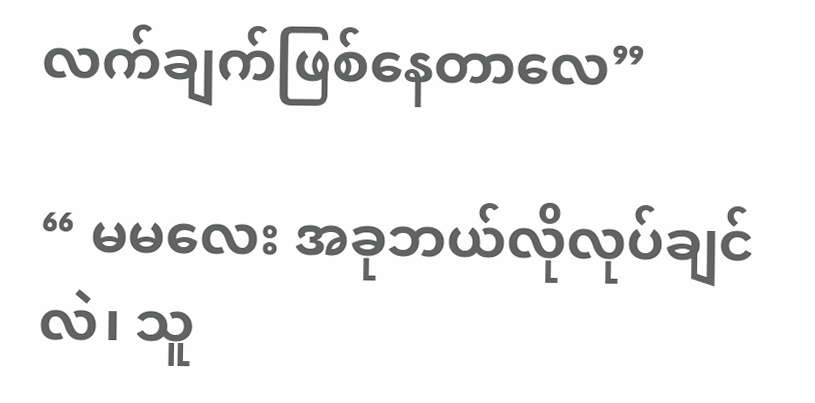လက်ချက်ဖြစ်နေတာလေ”

“ မမလေး အခုဘယ်လိုလုပ်ချင်လဲ၊ သူ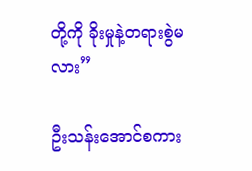တို့ကို ခိုးမှုနဲ့တရားစွဲမလား”

ဦးသန်းအောင်စကား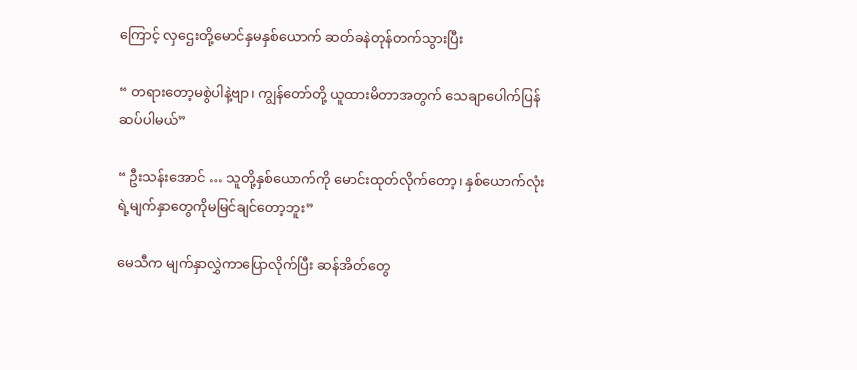ကြောင့် လှဌေးတို့မောင်နှမနှစ်ယောက် ဆတ်ခနဲတုန်တက်သွားပြီး

“ တရားတော့မစွဲပါနဲ့ဗျာ၊ ကျွန်တော်တို့ ယူထားမိတာအတွက် သေချာပေါက်ပြန်ဆပ်ပါမယ်”

“ ဦးသန်းအောင် … သူတို့နှစ်ယောက်ကို မောင်းထုတ်လိုက်တော့၊ နှစ်ယောက်လုံးရဲ့မျက်နှာတွေကိုမမြင်ချင်တော့ဘူး”

မေသီက မျက်နှာလွှဲကာပြောလိုက်ပြီး ဆန်အိတ်တွေ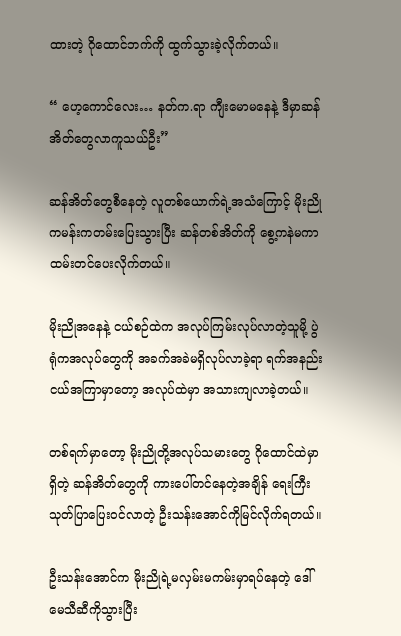ထားတဲ့ ဂိုထောင်ဘက်ကို ထွက်သွားခဲ့လိုက်တယ်။

“ ဟေ့ကောင်လေး… နတ်က.ရာ ကျီးမောမနေနဲ့ ဒီမှာဆန်အိတ်တွေလာကူသယ်ဦး”

ဆန်အိတ်တွေစီနေတဲ့ လူတစ်ယောက်ရဲ့အသံကြောင့် မိုးညိုကမန်းကတမ်းပြေးသွားပြီး ဆန်တစ်အိတ်ကို စွေ့ကနဲမကာ ထမ်းတင်ပေးလိုက်တယ်။

မိုးညိုအနေနဲ့ ငယ်စဉ်ထဲက အလုပ်ကြမ်းလုပ်လာတဲ့သူမို့ ပွဲရုံကအလုပ်တွေကို အခက်အခဲမရှိလုပ်လာခဲ့ရာ ရက်အနည်းငယ်အကြာမှာတော့ အလုပ်ထဲမှာ အသားကျလာခဲ့တယ်။

တစ်ရက်မှာတော့ မိုးညိုတို့အလုပ်သမားတွေ ဂိုထောင်ထဲမှာရှိတဲ့ ဆန်အိတ်တွေကို ကားပေါ်တင်နေတဲ့အချိန် ရေးကြီးသုတ်ပြာပြေးဝင်လာတဲ့ ဦးသန်းအောင်ကိုမြင်လိုက်ရတယ်။

ဦးသန်းအောင်က မိုးညိုရဲ့မလှမ်းမကမ်းမှာရပ်နေတဲ့ ဒေါ်မေသီဆီကိုသွားပြီး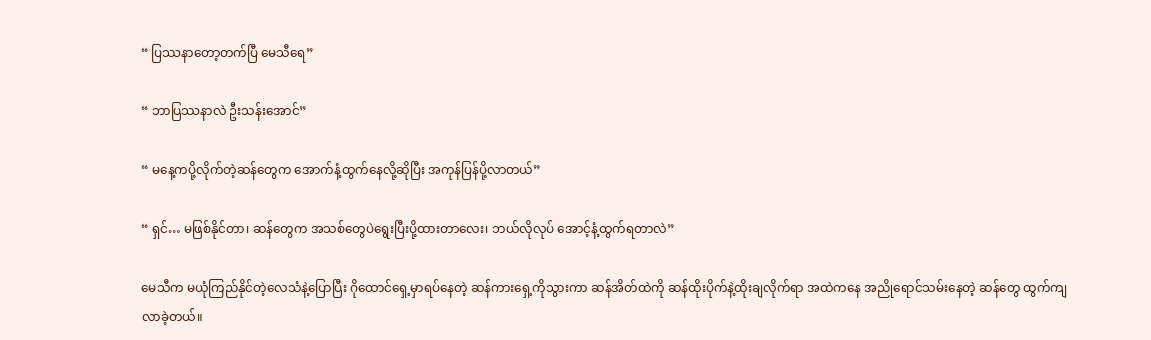“ ပြဿနာတော့တက်ပြီ မေသီရေ”

“ ဘာပြဿနာလဲ ဦးသန်းအောင်”

“ မနေ့ကပို့လိုက်တဲ့ဆန်တွေက အောက်နံ့ထွက်နေလို့ဆိုပြီး အကုန်ပြန်ပို့လာတယ်”

“ ရှင်… မဖြစ်နိုင်တာ၊ ဆန်တွေက အသစ်တွေပဲရွေးပြီးပို့ထားတာလေး၊ ဘယ်လိုလုပ် အောင့်နံ့ထွက်ရတာလဲ”

မေသီက မယုံကြည်နိုင်တဲ့လေသံနဲ့ပြောပြီး ဂိုထောင်ရှေ့မှာရပ်နေတဲ့ ဆန်ကားရှေ့ကိုသွားကာ ဆန်အိတ်ထဲကို ဆန်ထိုးပိုက်နဲ့ထိုးချလိုက်ရာ အထဲကနေ အညိုရောင်သမ်းနေတဲ့ ဆန်တွေ ထွက်ကျလာခဲ့တယ်။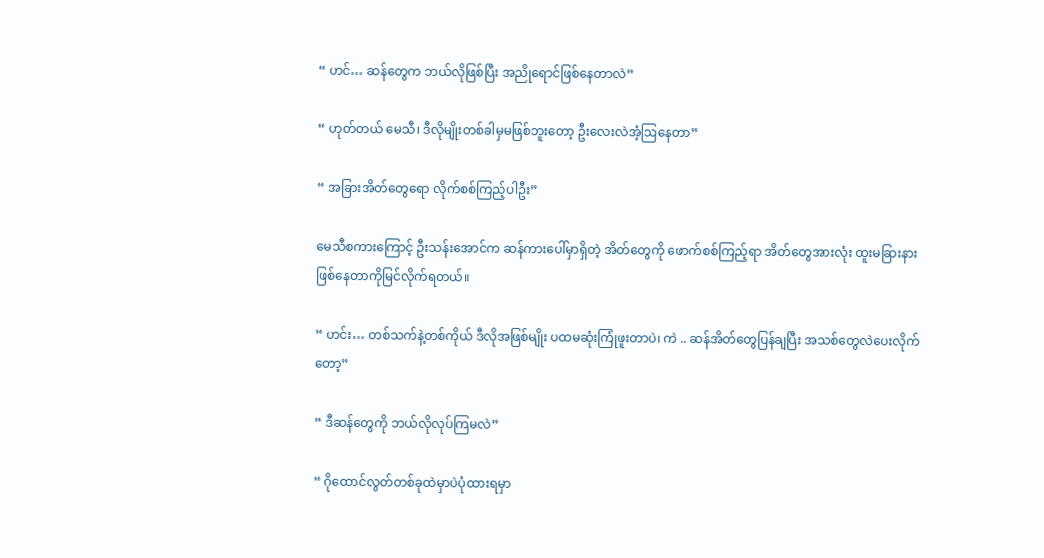“ ဟင်… ဆန်တွေက ဘယ်လိုဖြစ်ပြီး အညိုရောင်ဖြစ်နေတာလဲ”

“ ဟုတ်တယ် မေသီ၊ ဒီလိုမျိုးတစ်ခါမှမဖြစ်ဘူးတော့ ဦးလေးလဲအံ့ဩနေတာ”

“ အခြားအိတ်တွေရော လိုက်စစ်ကြည့်ပါဦး”

မေသီစကားကြောင့် ဦးသန်းအောင်က ဆန်ကားပေါ်မှာရှိတဲ့ အိတ်တွေကို ဖောက်စစ်ကြည့်ရာ အိတ်တွေအားလုံး ထူးမခြားနား ဖြစ်နေတာကိုမြင်လိုက်ရတယ်။

“ ဟင်း… တစ်သက်နဲ့တစ်ကိုယ် ဒီလိုအဖြစ်မျိုး ပထမဆုံးကြုံဖူးတာပဲ၊ ကဲ .. ဆန်အိတ်တွေပြန်ချပြီး အသစ်တွေလဲပေးလိုက်တော့”

“ ဒီဆန်တွေကို ဘယ်လိုလုပ်ကြမလဲ”

“ ဂိုထောင်လွတ်တစ်ခုထဲမှာပဲပုံထားရမှာ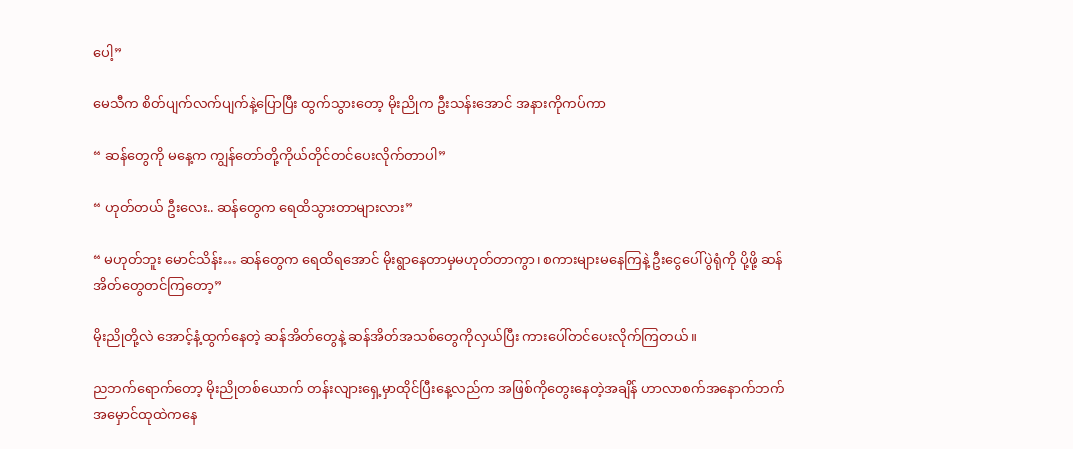ပေါ့”

မေသီက စိတ်ပျက်လက်ပျက်နဲ့ပြောပြီး ထွက်သွားတော့ မိုးညိုက ဦးသန်းအောင် အနားကိုကပ်ကာ

“ ဆန်တွေကို မနေ့က ကျွန်တော်တို့ကိုယ်တိုင်တင်ပေးလိုက်တာပါ”

“ ဟုတ်တယ် ဦးလေး.. ဆန်တွေက ရေထိသွားတာများလား”

“ မဟုတ်ဘူး မောင်သိန်း… ဆန်တွေက ရေထိရအောင် မိုးရွာနေတာမှမဟုတ်တာကွာ၊ စကားများမနေကြနဲ့ ဦးငွေပေါ်ပွဲရုံကို ပို့ဖို့ ဆန်အိတ်တွေတင်ကြတော့”

မိုးညိုတို့လဲ အောင့်နံ့ထွက်နေတဲ့ ဆန်အိတ်တွေနဲ့ ဆန်အိတ်အသစ်တွေကိုလှယ်ပြီး ကားပေါ်တင်ပေးလိုက်ကြတယ်။

ညဘက်ရောက်တော့ မိုးညိုတစ်ယောက် တန်းလျားရှေ့မှာထိုင်ပြီးနေ့လည်က အဖြစ်ကိုတွေးနေတဲ့အချိန် ဟာလာစက်အနောက်ဘက် အမှောင်ထုထဲကနေ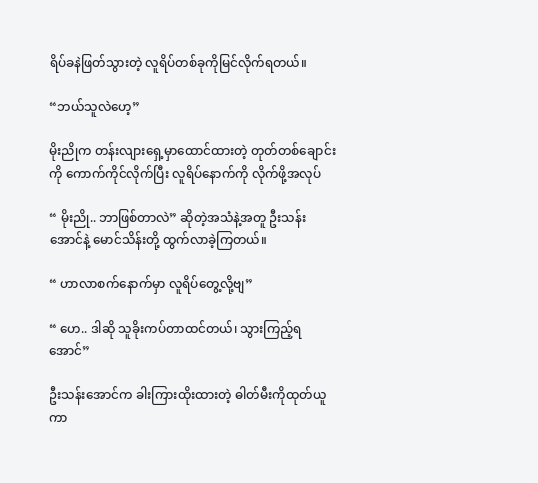ရိပ်ခနဲဖြတ်သွားတဲ့ လူရိပ်တစ်ခုကိုမြင်လိုက်ရတယ်။

“ဘယ်သူလဲဟေ့”

မိုးညိုက တန်းလျားရှေ့မှာထောင်ထားတဲ့ တုတ်တစ်ချောင်းကို ကောက်ကိုင်လိုက်ပြီး လူရိပ်နောက်ကို လိုက်ဖို့အလုပ်

“ မိုးညို.. ဘာဖြစ်တာလဲ” ဆိုတဲ့အသံနဲ့အတူ ဦးသန်းအောင်နဲ့ မောင်သိန်းတို့ ထွက်လာခဲ့ကြတယ်။

“ ဟာလာစက်နောက်မှာ လူရိပ်တွေ့လို့ဗျ”

“ ဟေ.. ဒါဆို သူခိုးကပ်တာထင်တယ်၊ သွားကြည့်ရအောင်”

ဦးသန်းအောင်က ခါးကြားထိုးထားတဲ့ ဓါတ်မီးကိုထုတ်ယူကာ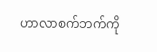ဟာလာစက်ဘက်ကို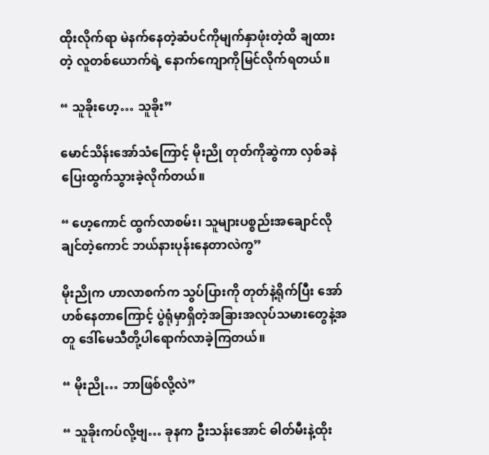ထိုးလိုက်ရာ မဲနက်နေတဲ့ဆံပင်ကိုမျက်နှာဖုံးတဲ့ထိ ချထားတဲ့ လူတစ်ယောက်ရဲ့ နောက်ကျောကိုမြင်လိုက်ရတယ်။

“ သူခိုးဟေ့… သူခိုး”

မောင်သိန်းအော်သံကြောင့် မိုးညို တုတ်ကိုဆွဲကာ လှစ်ခနဲပြေးထွက်သွားခဲ့လိုက်တယ်။

“ ဟေ့ကောင် ထွက်လာစမ်း၊ သူများပစ္စည်းအချောင်လိုချင်တဲ့ကောင် ဘယ်နားပုန်းနေတာလဲကွ”

မိုးညိုက ဟာလာစက်က သွပ်ပြားကို တုတ်နဲ့ရိုက်ပြီး အော်ဟစ်နေတာကြောင့် ပွဲရုံမှာရှိတဲ့အခြားအလုပ်သမားတွေနဲ့အတူ ‌ဒေါ်မေသီတို့ပါရောက်လာခဲ့ကြတယ်။

“ မိုးညို… ဘာဖြစ်လို့လဲ”

“ သူခိုးကပ်လို့ဗျ… ခုနက ဦးသန်းအောင် ဓါတ်မီးနဲ့ထိုး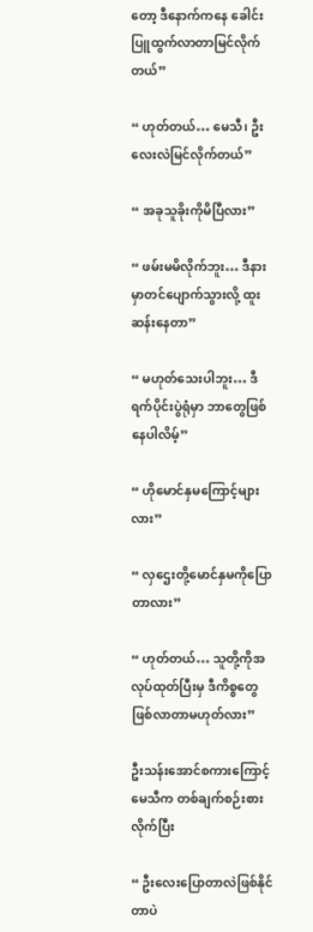တော့ ဒီနောက်ကနေ ခေါင်းပြူထွက်လာတာမြင်လိုက်တယ်”

“ ဟုတ်တယ်… မေသီ၊ ဦးလေးလဲမြင်လိုက်တယ်”

“ အခုသူခိုးကိုမိပြီလား”

“ ဖမ်းမမိလိုက်ဘူး… ဒီနားမှာတင်ပျောက်သွားလို့ ထူးဆန်းနေတာ”

“ မဟုတ်သေးပါဘူး… ဒီရက်ပိုင်းပွဲရုံမှာ ဘာတွေဖြစ်နေပါလိမ့်”

“ ဟိုမောင်နှမကြောင့်များလား”

“ လှဌေးတို့မောင်နှမကိုပြောတာလား”

“ ဟုတ်တယ်… သူတို့ကိုအလုပ်ထုတ်ပြီးမှ ဒီကိစ္စတွေဖြစ်လာတာမဟုတ်လား”

ဦးသန်းအောင်စကားကြောင့် မေသီက တစ်ချက်စဉ်းစားလိုက်ပြီး

“ ဦးလေးပြောတာလဲဖြစ်နိုင်တာပဲ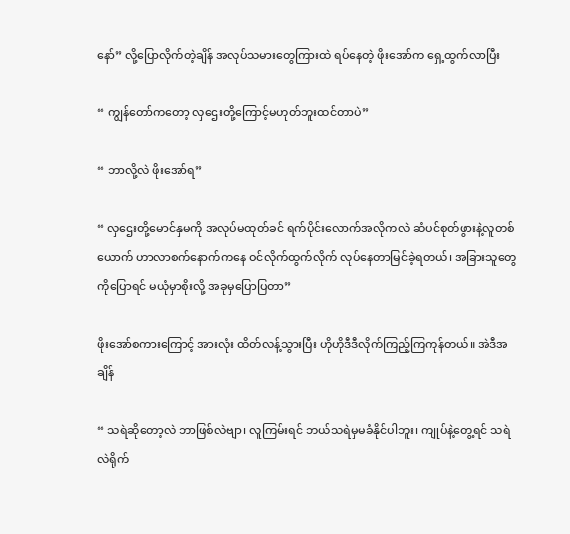နော်” လို့ပြောလိုက်တဲ့ချိန် အလုပ်သမား‌တွေကြားထဲ ရပ်နေတဲ့ ဖိုးအော်က ရှေ့ထွက်လာပြီး

“ ကျွန်တော်ကတော့ လှဌေးတို့ကြောင့်မဟုတ်ဘူးထင်တာပဲ”

“ ဘာလို့လဲ ဖိုးအော်ရ”

“ လှဌေးတို့မောင်နှမကို အလုပ်မထုတ်ခင် ရက်ပိုင်းလောက်အလိုကလဲ ‌ဆံပင်စုတ်ဖွားနဲ့လူတစ်ယောက် ဟာလာစက်နောက်ကနေ ဝင်လိုက်ထွက်လိုက် လုပ်နေတာမြင်ခဲ့ရတယ်၊ အခြားသူတွေကိုပြောရင် မယုံမှာစိုးလို့ အခုမှပြောပြတာ”

ဖိုးအော်စကားကြောင့် အားလုံး ထိတ်လန့်သွားပြီး ဟိုဟိုဒီဒီလိုက်ကြည့်ကြကုန်တယ်။ အဲဒီအချိန်

“ သရဲဆိုတော့လဲ ဘာဖြစ်လဲဗျာ၊ လူကြမ်းရင် ဘယ်သရဲမှမခံနိုင်ပါဘူး၊ ကျုပ်နဲ့တွေ့ရင် သရဲလဲရိုက်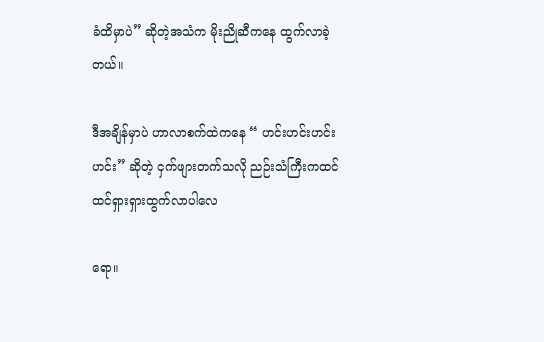ခံထိမှာပဲ” ဆိုတဲ့အသံက မိုးညိုဆီကနေ ထွက်လာခဲ့တယ်။

ဒီအချိန်မှာပဲ ဟာလာစက်ထဲကနေ “ ဟင်းဟင်းဟင်းဟင်း” ဆိုတဲ့ ငှက်ဖျားတက်သလို ညဉ်းသံကြီးကထင်ထင်ရှားရှားထွက်လာပါလေ

ရော။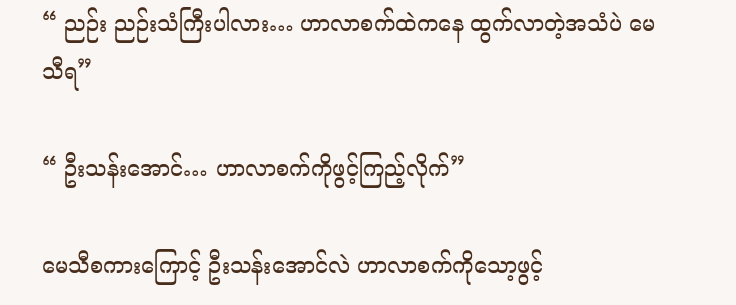“ ညဉ်း ညဉ်းသံကြီးပါလား… ဟာလာစက်ထဲကနေ ထွက်လာတဲ့အသံပဲ မေသီရ”

“ ဦးသန်းအောင်… ဟာလာစက်ကိုဖွင့်ကြည့်လိုက်”

မေသီစကားကြောင့် ဦးသန်းအောင်လဲ ဟာလာစက်ကိုသော့ဖွင့်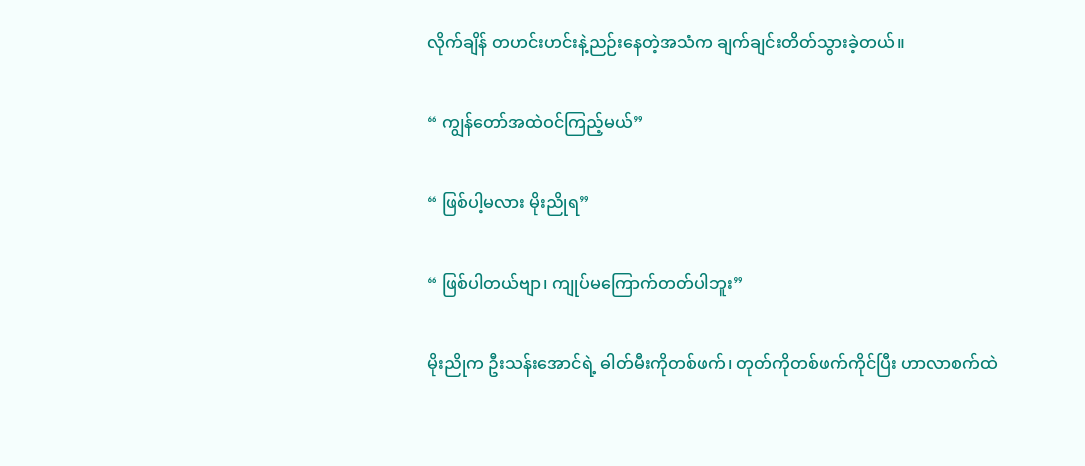လိုက်ချိန် တဟင်းဟင်းနဲ့ညဉ်းနေတဲ့အသံက ချက်ချင်းတိတ်သွားခဲ့တယ်။

“ ကျွန်တော်အထဲဝင်ကြည့်မယ်”

“ ဖြစ်ပါ့မလား မိုးညိုရ”

“ ဖြစ်ပါတယ်ဗျာ၊ ကျုပ်မကြောက်တတ်ပါဘူး”

မိုးညိုက ဦးသန်းအောင်ရဲ့ ဓါတ်မီးကိုတစ်ဖက်၊ တုတ်ကိုတစ်ဖက်ကိုင်ပြီး ဟာလာစက်ထဲ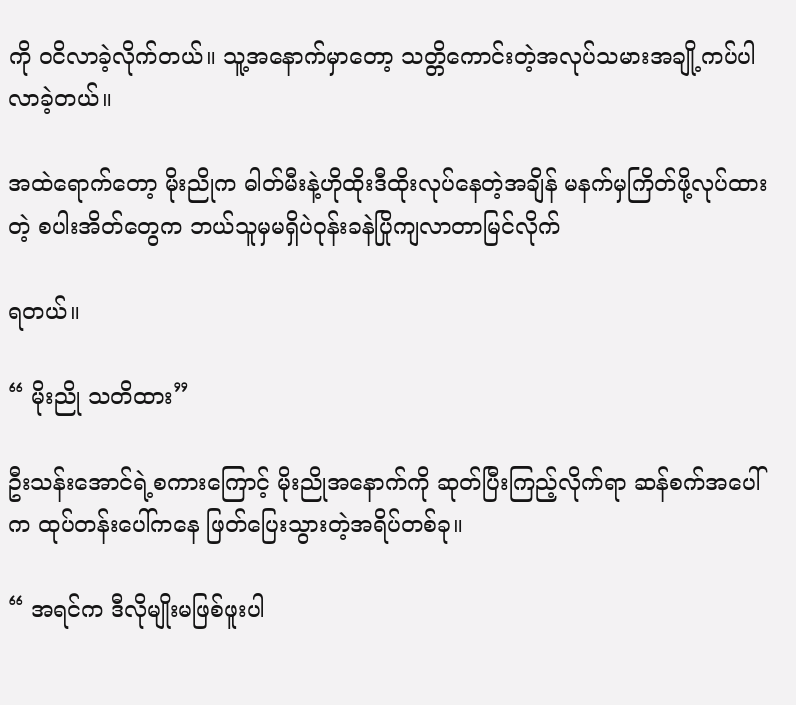ကို ဝငိလာခဲ့လိုက်တယ်။ သူ့အနောက်မှာတော့ သတ္တိကောင်းတဲ့အလုပ်သမားအချို့ကပ်ပါလာခဲ့တယ်။

အထဲရောက်တော့ မိုးညိုက ဓါတ်မီးနဲ့ဟိုထိုးဒီထိုးလုပ်နေတဲ့အချိန် မနက်မှကြိတ်ဖို့လုပ်ထားတဲ့ စပါးအိတ်တွေက ဘယ်သူမှမရှိပဲဝုန်းခနဲပြိုကျလာတာမြင်လိုက်

ရတယ်။

“ မိုးညို သတိထား”

ဦးသန်းအောင်ရဲ့စကားကြောင့် မိုးညိုအနောက်ကို ဆုတ်ပြီးကြည့်လိုက်ရာ ဆန်စက်အပေါ်က ထုပ်တန်းပေါ်ကနေ ဖြတ်ပြေးသွားတဲ့အရိပ်တစ်ခု။

“ အရင်က ဒီလိုမျိုးမဖြစ်ဖူးပါ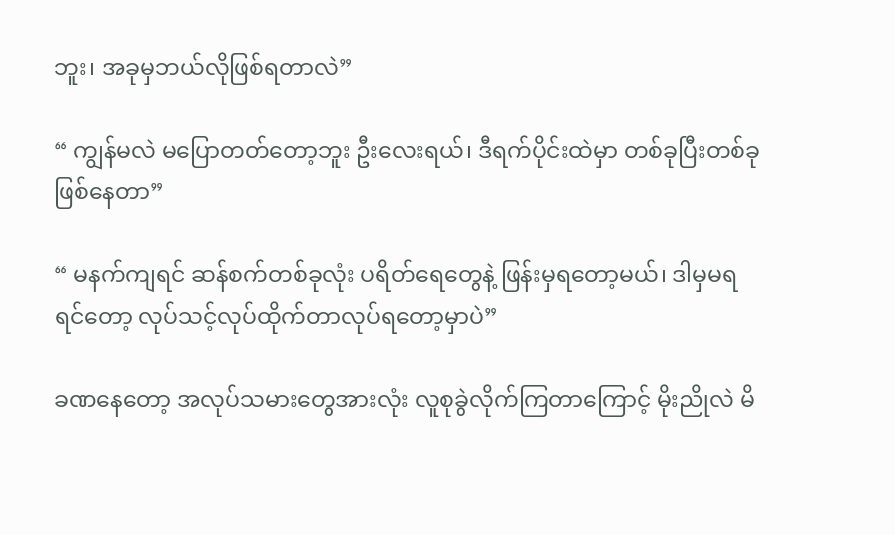ဘူး၊ အခုမှဘယ်လိုဖြစ်ရတာလဲ”

“ ကျွန်မလဲ မပြောတတ်တော့ဘူး ဦးလေးရယ်၊ ဒီရက်ပိုင်းထဲမှာ တစ်ခုပြီးတစ်ခုဖြစ်နေတာ”

“ မနက်ကျရင် ဆန်စက်တစ်ခုလုံး ပရိတ်ရေတွေနဲ့ ဖြန်းမှရတော့မယ်၊ ဒါမှမရရင်တော့ လုပ်သင့်လုပ်ထိုက်တာလုပ်ရတော့မှာပဲ”

ခဏနေတော့ အလုပ်သမားတွေအားလုံး လူစုခွဲလိုက်ကြတာကြောင့် မိုးညိုလဲ မိ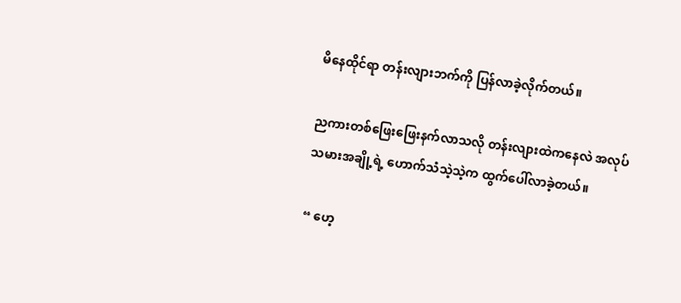မိနေထိုင်ရာ တန်းလျားဘက်ကို ပြန်လာခဲ့လိုက်တယ်။

ညကားတစ်ဖြေးဖြေးနက်လာသလို တန်းလျားထဲကနေလဲ အလုပ်သမားအချို့ရဲ့ ဟောက်သံသဲ့သဲ့က ထွက်ပေါ်လာခဲ့တယ်။

“ ဟေ့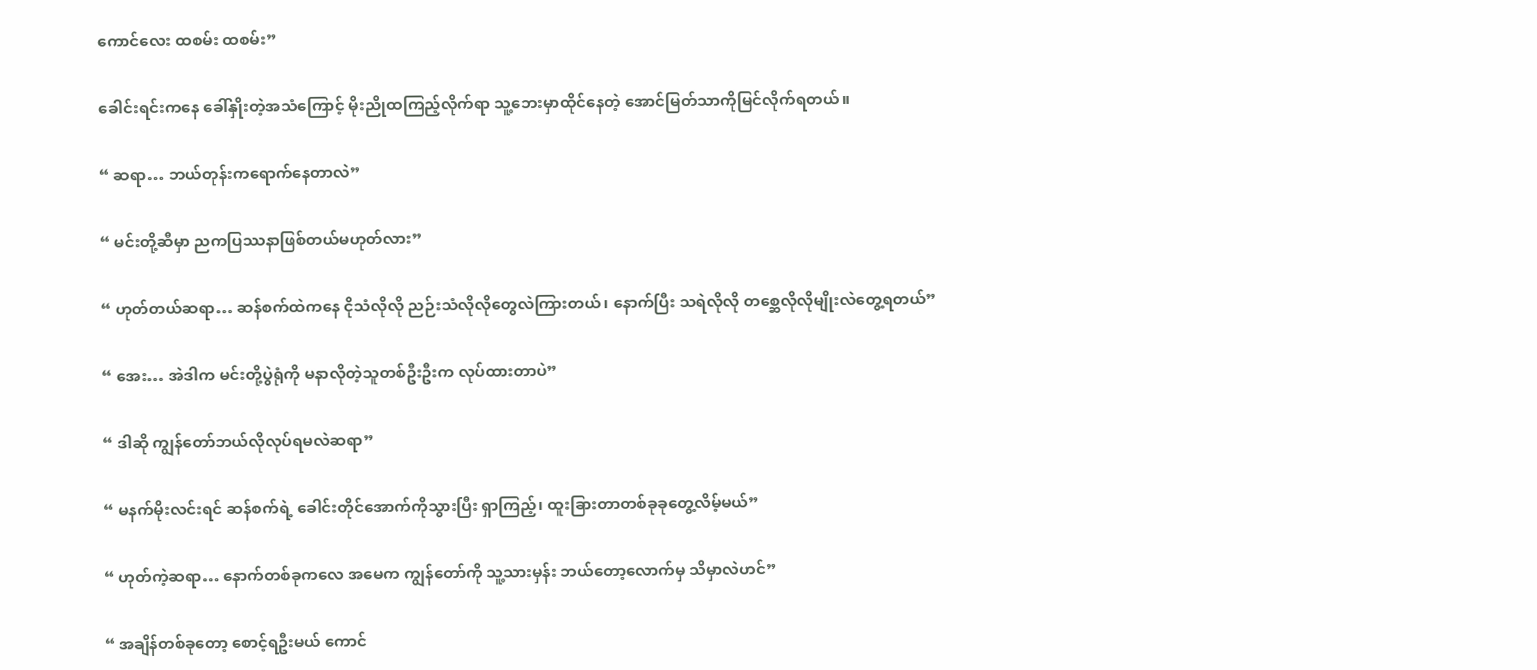ကောင်လေး ထစမ်း ထစမ်း”

ခေါင်းရင်းကနေ ခေါ်နှိုးတဲ့အသံကြောင့် မိုးညိုထကြည့်လိုက်ရာ သူ့ဘေးမှာထိုင်နေတဲ့ အောင်မြတ်သာကိုမြင်လိုက်ရတယ်။

“ ဆရာ… ဘယ်တုန်းကရောက်နေတာလဲ”

“ မင်းတို့ဆီမှာ ညကပြဿနာဖြစ်တယ်မဟုတ်လား”

“ ဟုတ်တယ်ဆရာ… ဆန်စက်ထဲကနေ ငိုသံလိုလို ညဉ်းသံလိုလိုတွေလဲကြားတယ်၊ နောက်ပြီး သရဲလိုလို တစ္ဆေလိုလိုမျိုးလဲတွေ့ရတယ်”

“ အေး… အဲဒါက မင်းတို့ပွဲရုံကို မနာလိုတဲ့သူတစ်ဦးဦးက လုပ်ထားတာပဲ”

“ ဒါဆို ကျွန်တော်ဘယ်လိုလုပ်ရမလဲဆရာ”

“ မနက်မိုးလင်းရင် ဆန်စက်ရဲ့ ခေါင်းတိုင်အောက်ကိုသွားပြီး ရှာကြည့်၊ ထူးခြားတာတစ်ခုခုတွေ့လိမ့်မယ်”

“ ဟုတ်ကဲ့ဆရာ… နောက်တစ်ခုကလေ အမေက ကျွန်တော်ကို သူ့သားမှန်း ဘယ်တော့လောက်မှ သိမှာလဲဟင်”

“ အချိန်တစ်ခုတော့ စောင့်ရဦးမယ် ကောင်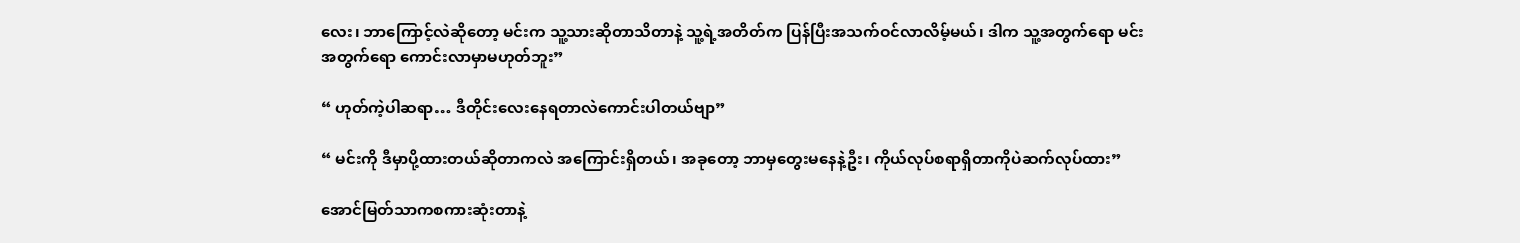လေး၊ ဘာကြောင့်လဲဆိုတော့ မင်းက သူ့သားဆိုတာသိတာနဲ့ သူ့ရဲ့အတိတ်က ပြန်ပြီးအသက်ဝင်လာလိမ့်မယ်၊ ဒါက သူ့အတွက်ရော မင်းအတွက်ရော ကောင်းလာမှာမဟုတ်ဘူး”

“ ဟုတ်ကဲ့ပါဆရာ… ဒီတိုင်းလေးနေရတာလဲကောင်းပါတယ်ဗျာ”

“ မင်းကို ဒီမှာပို့ထားတယ်ဆိုတာကလဲ အကြောင်းရှိတယ်၊ အခုတော့ ဘာမှတွေးမနေနဲ့ဦး၊ ကိုယ်လုပ်စရာရှိတာကိုပဲဆက်လုပ်ထား”

အောင်မြတ်သာကစကားဆုံးတာနဲ့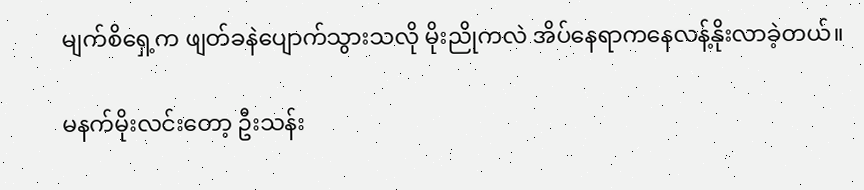မျက်စိရှေ့က ဖျတ်ခနဲပျောက်သွားသလို မိုးညိုကလဲ အိပ်နေရာကနေလန့်နိုးလာခဲ့တယ်။

မနက်မိုးလင်းတော့ ဦးသန်း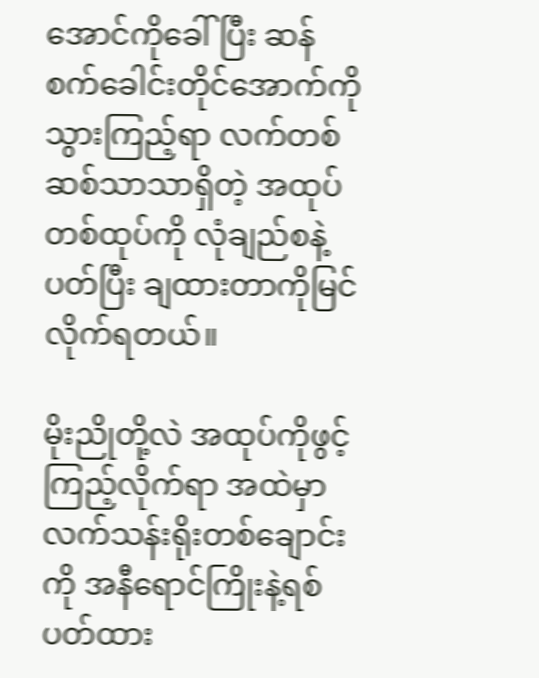အောင်ကိုခေါ်ပြီး ဆန်စက်ခေါင်းတိုင်အောက်ကို သွားကြည့်ရာ လက်တစ်ဆစ်သာသာရှိတဲ့ အထုပ်တစ်ထုပ်ကို လုံချည်စနဲ့ပတ်ပြီး ချထားတာကိုမြင်လိုက်ရတယ်။

မိုးညိုတို့လဲ အထုပ်ကိုဖွင့်ကြည့်လိုက်ရာ အထဲမှာ လက်သန်းရိုးတစ်ချောင်းကို အနီရောင်ကြိုးနဲ့ရစ်ပတ်ထား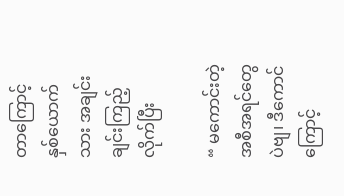တာကြောင့် နှစ်ယောက်သား အချင်းချင်းကြည့်လိုက်ပြီး

“ မကောင်းတဲ့အစီအရင်တွေပဲဗျ၊ ဒီကောင်ကြောင့်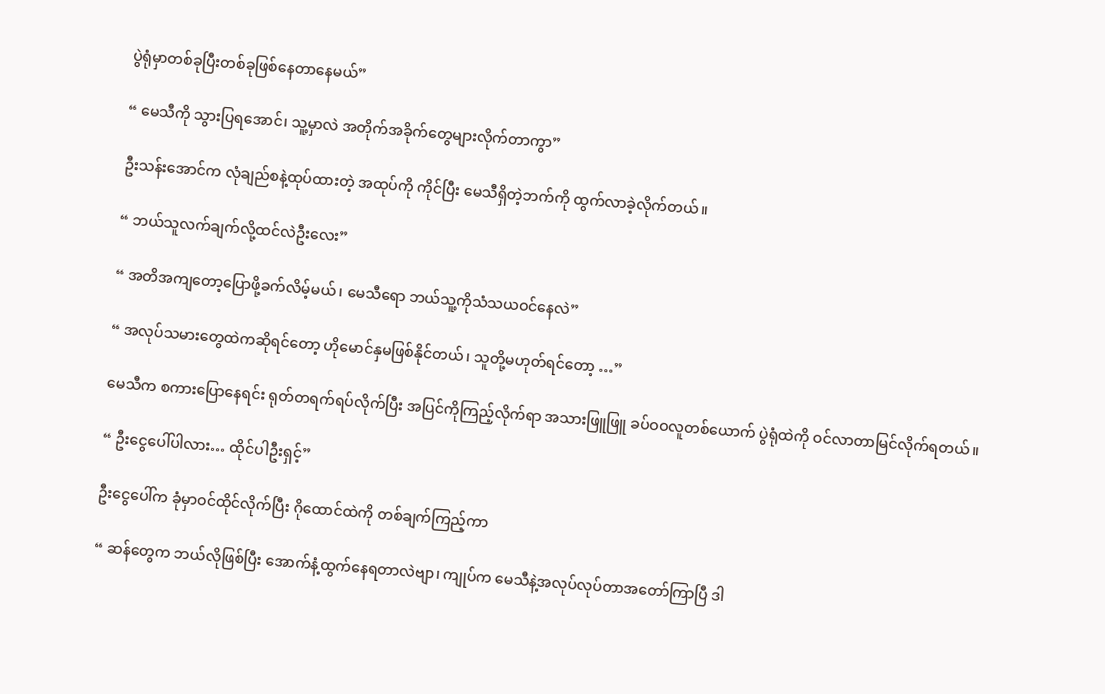ပွဲရုံမှာတစ်ခုပြီးတစ်ခုဖြစ်နေတာနေမယ်”

“ မေသီကို သွားပြရအောင်၊ သူ့မှာလဲ အတိုက်အခိုက်တွေများလိုက်တာကွာ”

ဦးသန်းအောင်က လုံချည်စနဲ့ထုပ်ထားတဲ့ အထုပ်ကို ကိုင်ပြီး မေသီရှိတဲ့ဘက်ကို ထွက်လာခဲ့လိုက်တယ်။

“ ဘယ်သူလက်ချက်လို့ထင်လဲဦးလေး”

“ အတိအကျတော့ပြောဖို့ခက်လိမ့်မယ်၊ မေသီရော ဘယ်သူ့ကိုသံသယဝင်နေလဲ”

“ အလုပ်သမားတွေထဲကဆိုရင်တော့ ဟိုမောင်နှမဖြစ်နိုင်တယ်၊ သူတို့မဟုတ်ရင်တော့ …”

မေသီက စကားပြောနေရင်း ရုတ်တရက်ရပ်လိုက်ပြီး အပြင်ကိုကြည့်လိုက်ရာ အသားဖြူဖြူ ခပ်ဝဝလူတစ်ယောက် ပွဲရုံထဲကို ဝင်လာတာမြင်လိုက်ရတယ်။

“ ဦးငွေပေါ်ပါလား… ထိုင်ပါဦးရှင့်”

ဦးငွေပေါ်က ခုံမှာဝင်ထိုင်လိုက်ပြီး ဂိုထောင်ထဲကို တစ်ချက်ကြည့်ကာ

“ ဆန်တွေက ဘယ်လိုဖြစ်ပြီး အောက်နံ့ထွက်နေရတာလဲဗျာ၊ ကျုပ်က မေသီနဲ့အလုပ်လုပ်တာအတော်ကြာပြီ ဒါ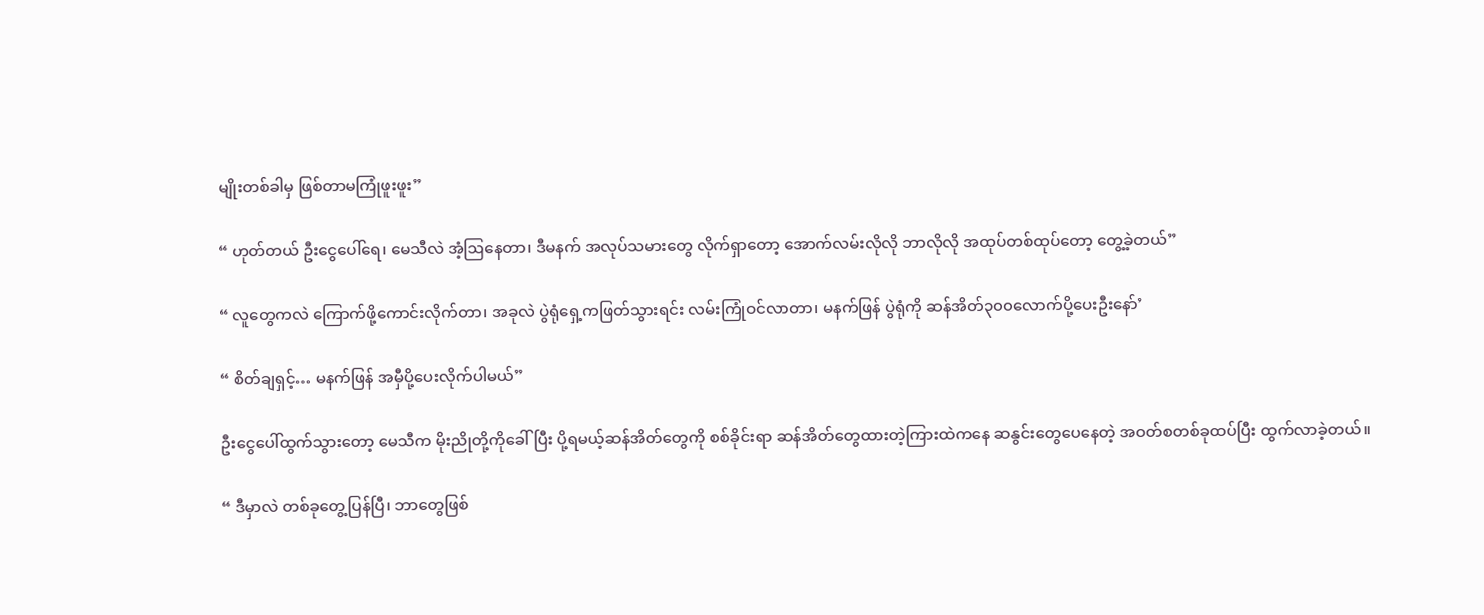မျိုးတစ်ခါမှ ဖြစ်တာမကြုံဖူးဖူး”

“ ဟုတ်တယ် ဦးငွေပေါ်ရေ၊ မေသီလဲ အံ့ဩနေတာ၊ ဒီမနက် အလုပ်သမားတွေ လိုက်ရှာတော့ အောက်လမ်းလိုလို ဘာလိုလို အထုပ်တစ်ထုပ်တော့ တွေ့ခဲ့တယ်”

“ လူတွေကလဲ ကြောက်ဖို့ကောင်းလိုက်တာ၊ အခုလဲ ‌ပွဲရုံရှေ့ကဖြတ်သွားရင်း လမ်းကြုံဝင်လာတာ၊ မနက်ဖြန် ပွဲရုံကို ဆန်အိတ်၃၀၀လောက်ပို့ပေးဦးနော်’

“ စိတ်ချ‌ရှင့်… မနက်ဖြန် အမှီပို့ပေးလိုက်ပါမယ်”

ဦးငွေပေါ်ထွက်သွားတော့ မေသီက မိုးညိုတို့ကိုခေါ်ပြီး ပို့ရမယ့်ဆန်အိတ်တွေကို စစ်ခိုင်းရာ ဆန်အိတ်တွေထားတဲ့ကြားထဲကနေ ဆနွင်းတွေပေနေတဲ့ အဝတ်စတစ်ခုထပ်ပြီး ထွက်လာခဲ့တယ်။

“ ဒီမှာလဲ တစ်ခုတွေ့ပြန်ပြီ၊ ဘာတွေဖြစ်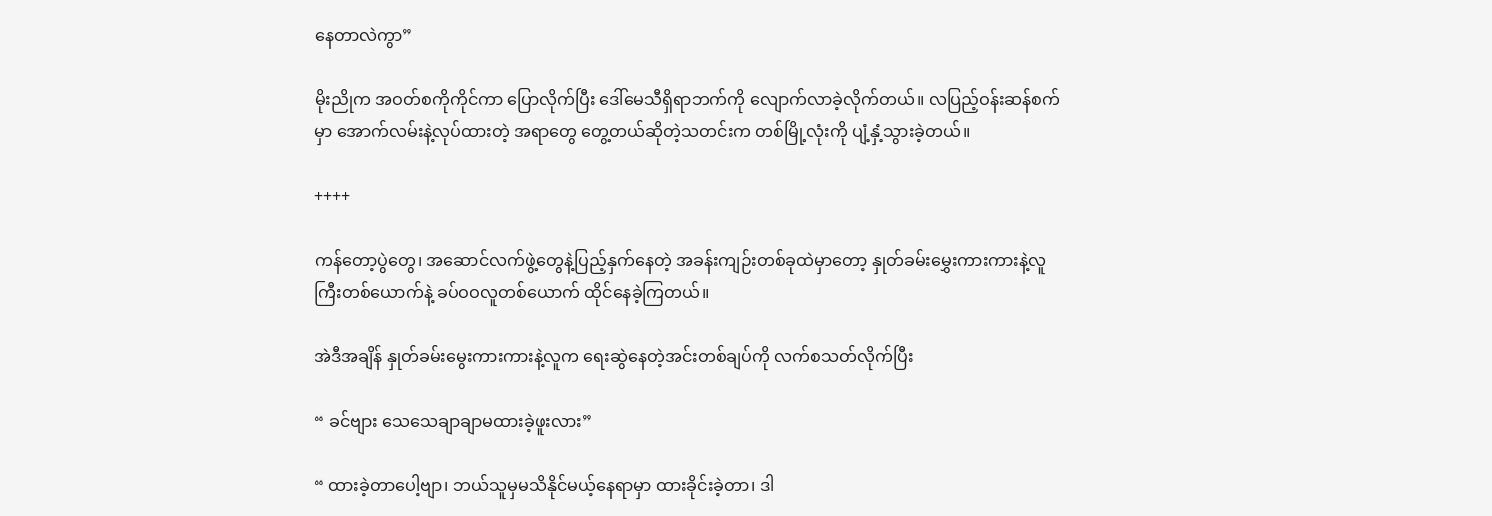နေတာလဲကွာ”

မိုးညိုက အဝတ်စကိုကိုင်ကာ ပြောလိုက်ပြီး ဒေါ်မေသီရှိရာဘက်ကို လျောက်လာခဲ့လိုက်တယ်။ လပြည့်ဝန်းဆန်စက်မှာ အောက်လမ်းနဲ့လုပ်ထားတဲ့ အရာတွေ တွေ့တယ်ဆိုတဲ့သတင်းက တစ်မြို့လုံးကို ပျံ့နှံ့သွားခဲ့တယ်။

++++

ကန်တော့ပွဲတွေ၊ အဆောင်လက်ဖွဲ့တွေနဲ့ပြည့်နှက်နေတဲ့ အခန်းကျဉ်းတစ်ခုထဲမှာတော့ နှုတ်ခမ်းမွှေးကားကားနဲ့လူကြီးတစ်ယောက်နဲ့ ခပ်ဝဝလူတစ်ယောက် ထိုင်နေခဲ့ကြတယ်။

အဲဒီအချိန် နှုတ်ခမ်းမွေးကားကားနဲ့လူက ရေးဆွဲ‌နေတဲ့အင်းတစ်ချပ်ကို လက်စသတ်လိုက်ပြီး

“ ခင်ဗျား သေသေချာချာမထားခဲ့ဖူးလား”

“ ထားခဲ့တာပေါ့ဗျာ၊ ဘယ်သူမှမသိနိုင်မယ့်နေရာမှာ ထားခိုင်းခဲ့တာ၊ ဒါ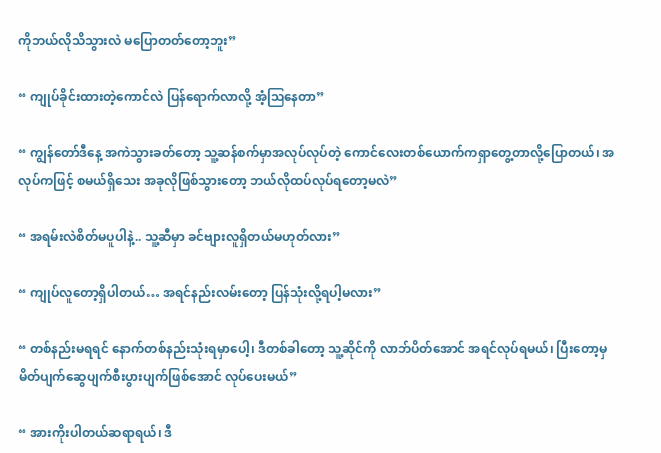ကိုဘယ်လိုသိသွားလဲ မပြောတတ်တော့ဘူး”

“ ကျုပ်ခိုင်းထားတဲ့ကောင်လဲ ပြန်ရောက်လာလို့ အံ့ဩနေတာ”

“ ကျွန်တော်ဒီနေ့ အကဲသွားခတ်တော့ သူ့ဆန်စက်မှာအလုပ်လုပ်တဲ့ ကောင်လေးတစ်ယောက်ကရှာတွေ့တာလို့ပြောတယ်၊ ‌အလုပ်ကဖြင့် စမယ်ရှိသေး အခုလိုဖြစ်သွားတော့ ဘယ်လိုထပ်လုပ်ရတော့မလဲ”

“ အရမ်းလဲစိတ်မပူပါနဲ့.. သူ့ဆီမှာ ခင်ဗျားလူရှိတယ်မဟုတ်လား”

“ ကျုပ်လူတော့ရှိပါတယ်… အရင်နည်းလမ်းတော့ ပြန်သုံးလို့ရပါ့မလား”

“ တစ်နည်းမရရင် နောက်တစ်နည်းသုံးရမှာပေါ့၊ ဒီတစ်ခါတော့ သူ့ဆိုင်ကို လာဘ်ပိတ်အောင် အရင်လုပ်ရမယ်၊ ပြီးတော့မှ မိတ်ပျက်ဆွေပျက်စီးပွားပျက်ဖြစ်အောင် လုပ်ပေးမယ်”

“ အားကိုးပါတယ်ဆရာရယ်၊ ဒီ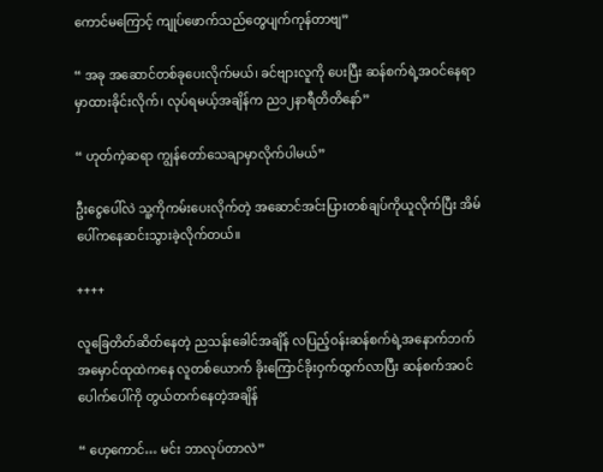ကောင်မကြောင့် ကျုပ်ဖောက်သည်တွေပျက်ကုန်တာဗျ”

“ အခု အဆောင်တစ်ခုပေးလိုက်မယ်၊ ခင်ဗျားလူကို ပေးပြီး ဆန်စက်ရဲ့အဝင်နေရာမှာထားခိုင်းလိုက်၊ လုပ်ရမယ့်အချိန်က ည၁၂နာရီတိတိနော်”

“ ဟုတ်ကဲ့ဆရာ ကျွန်တော်သေချာမှာလိုက်ပါမယ်”

ဦးငွေပေါ်လဲ သူ့ကိုကမ်းပေးလိုက်တဲ့ အဆောင်အင်းပြားတစ်ချပ်ကိုယူလိုက်ပြီး အိမ်ပေါ်ကနေဆင်းသွားခဲ့လိုက်တယ်။

++++

လူခြေတိတ်ဆိတ်နေတဲ့ ညသန်းခေါင်အချိန် လပြည့်ဝန်းဆန်စက်ရဲ့‌အနောက်ဘက် အမှောင်ထုထဲကနေ လူတစ်ယောက် ခိုးကြောင်ခိုးဝှက်ထွက်လာပြီး ဆန်စက်အဝင်ပေါက်ပေါ်ကို တွယ်တက်နေတဲ့အချိန်

“ ဟေ့ကောင်… မင်း ဘာလုပ်တာလဲ”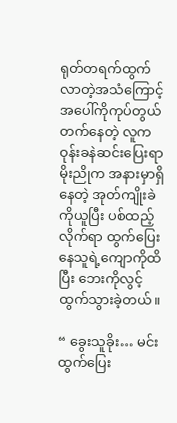ရုတ်တရက်ထွက်လာတဲ့အသံကြောင့် အပေါ်ကိုကုပ်တွယ်တက်နေတဲ့ လူက ဝုန်းခနဲဆင်းပြေး‌ရာ မိုးညိုက အနားမှာရှိနေတဲ့ အုတ်ကျိုးခဲကိုယူပြီး ပစ်ထည့်လိုက်ရာ ထွက်ပြေးနေသူရဲ့ကျောကိုထိပြီး ဘေးကိုလွင့်ထွက်သွားခဲ့တယ်။

“ ခွေးသူခိုး… မင်းထွက်ပြေး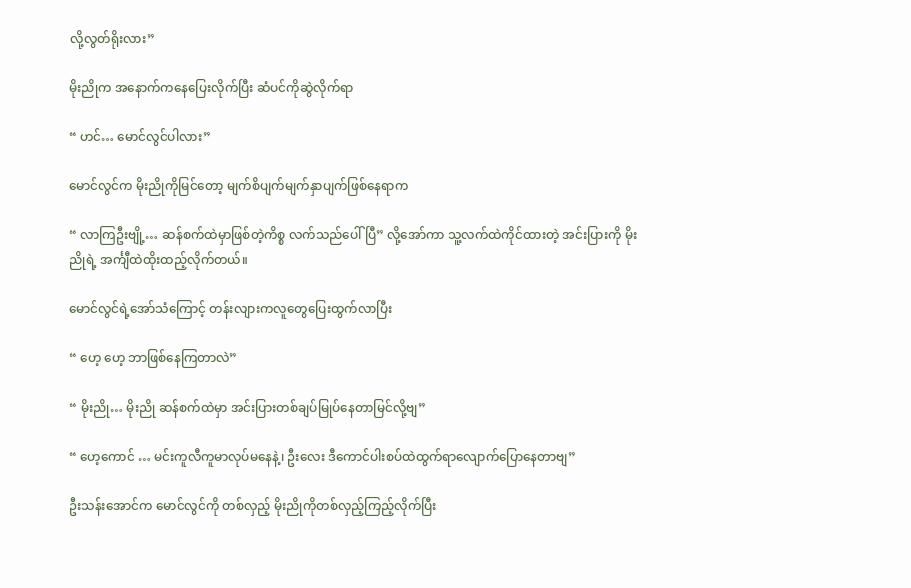လို့လွတ်ရိုးလား”

မိုးညိုက အနောက်ကနေပြေးလိုက်ပြီး ဆံပင်ကိုဆွဲလိုက်ရာ

“ ဟင်… မောင်လွင်ပါလား”

မောင်လွင်က မိုးညိုကိုမြင်တော့ မျက်စိပျက်မျက်နှာပျက်ဖြစ်နေရာက

“ လာကြဦးဗျို့… ဆန်စက်ထဲမှာဖြစ်တဲ့ကိစ္စ လက်သည်ပေါ်ပြီ” လို့အော်ကာ သူ့လက်ထဲကိုင်ထားတဲ့ အင်းပြားကို မိုးညိုရဲ့ အင်္ကျီထဲထိုးထည့်လိုက်တယ်။

မောင်လွင်ရဲ့အော်သံကြောင့် တန်းလျားကလူတွေပြေးထွက်လာပြီး

“ ဟေ့ ဟေ့ ဘာဖြစ်နေကြတာလဲ”

“ မိုးညို… မိုးညို ဆန်စက်ထဲမှာ အင်းပြားတစ်ချပ်မြုပ်နေတာမြင်လို့ဗျ”

“ ဟေ့ကောင် … မင်းကူလီကူမာလုပ်မနေနဲ့၊ ဦးလေး ဒီကောင်ပါးစပ်ထဲထွက်ရာလျောက်ပြောနေတာဗျ”

ဦးသန်းအောင်က မောင်လွင်ကို တစ်လှည့် မိုးညိုကိုတစ်လှည့်ကြည့်လိုက်ပြီး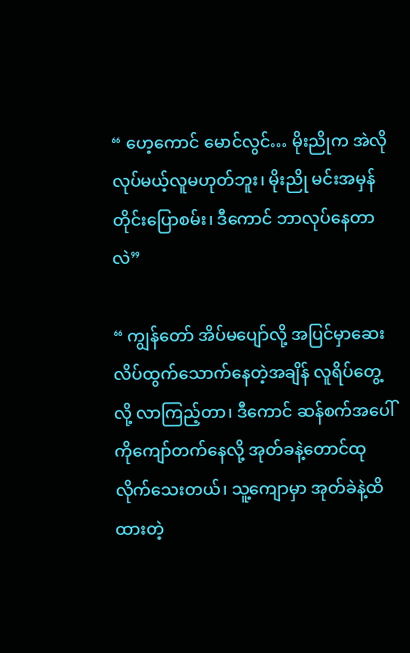“ ဟေ့ကောင် မောင်လွင်… မိုးညိုက အဲလိုလုပ်မယ့်လူမဟုတ်ဘူး၊ မိုးညို မင်းအမှန်တိုင်းပြောစမ်း၊ ဒီကောင် ဘာလုပ်နေတာလဲ”

“ ကျွန်တော် အိပ်မပျော်လို့ အပြင်မှာဆေးလိပ်ထွက်သောက်နေတဲ့အချိန် လူရိပ်တွေ့လို့ လာကြည့်တာ၊ ဒီကောင် ဆန်စက်အပေါ်ကိုကျော်တက်နေလို့ အုတ်ခနဲ့တောင်ထုလိုက်သေးတယ်၊ သူ့ကျောမှာ အုတ်ခဲနဲ့ထိထားတဲ့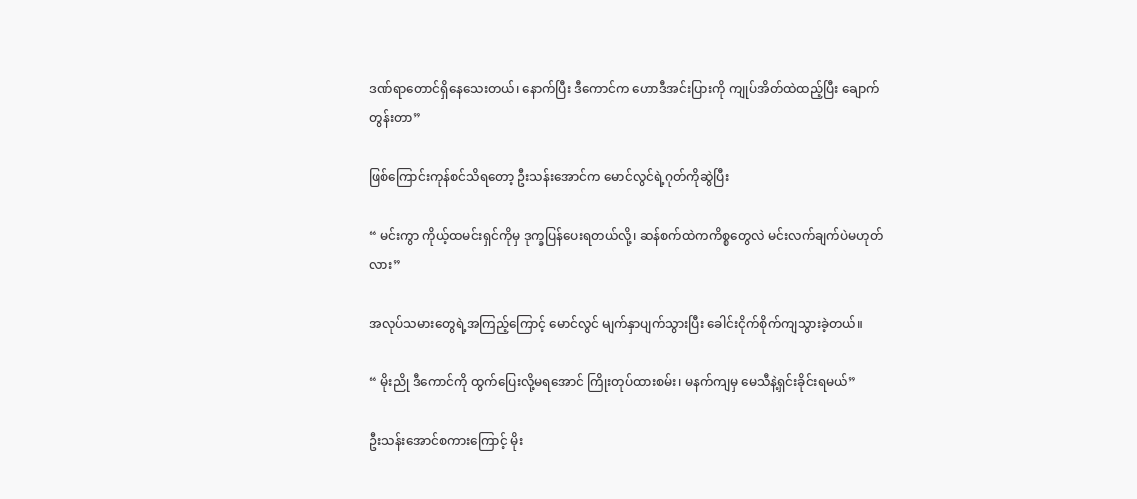ဒဏ်ရာတောင်ရှိနေသေးတယ်၊ နောက်ပြီး ဒီကောင်က ဟောဒီအင်းပြားကို ကျုပ်အိတ်ထဲထည့်ပြီး ချောက်တွန်းတာ”

ဖြစ်ကြောင်းကုန်စင်သိရတော့ ဦးသန်းအောင်က မောင်လွင်ရဲ့ဂုတ်ကိုဆွဲပြီး

“ မင်းကွာ ကိုယ့်ထမင်းရှင်ကိုမှ ဒုက္ခပြန်ပေးရတယ်လို့၊ ဆန်စက်ထဲကကိစ္စတွေလဲ မင်းလက်ချက်ပဲမဟုတ်လား”

အလုပ်သမားတွေရဲ့အကြည့်ကြောင့် မောင်လွင် မျက်နှာပျက်သွားပြီး ခေါင်းငိုက်စိုက်ကျသွားခဲ့တယ်။

“ မိုးညို ဒီကောင်ကို ထွက်ပြေးလို့မရအောင် ကြိုးတုပ်ထားစမ်း၊ မနက်ကျမှ မေသီနဲ့ရှင်းခိုင်းရမယ်”

ဦးသန်းအောင်စကားကြောင့် မိုး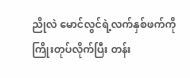ညိုလဲ မောင်လွင်ရဲ့လက်နှစ်ဖက်ကို ကြိုးတုပ်လိုက်ပြီး တန်း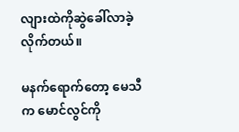လျားထဲကိုဆွဲခေါ်လာခဲ့လိုက်တယ်။

မနက်ရောက်တော့ မေသီက မောင်လွင်ကို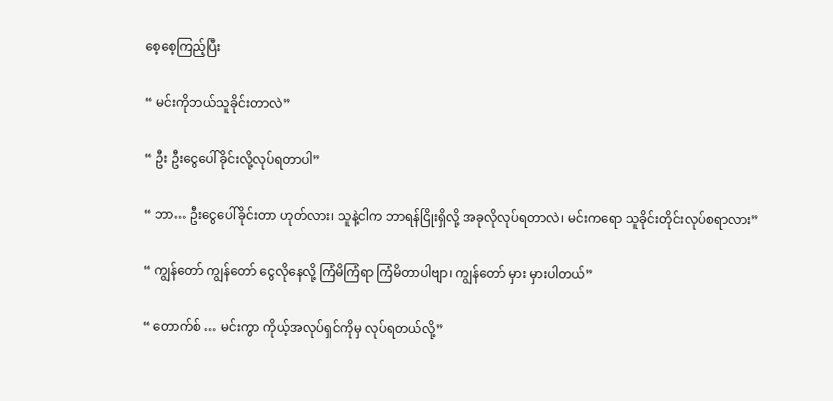စေ့စေ့ကြည့်ပြီး

“ မင်းကိုဘယ်သူခိုင်းတာလဲ”

“ ဦး ဦးငွေပေါ်ခိုင်းလို့လုပ်ရတာပါ”

“ ဘာ… ဦးငွေပေါ်ခိုင်းတာ ဟုတ်လား၊ သူနဲ့ငါက ဘာရန်ငြိုးရှိလို့ အခုလိုလုပ်ရတာလဲ၊ မင်းကရော သူခိုင်းတိုင်းလုပ်စရာလား”

“ ကျွန်တော် ကျွန်တော် ငွေလိုနေလို့ ကြံမိကြံရာ ကြံမိတာပါဗျာ၊ ကျွန်တော် မှား မှားပါတယ်”

“ တောက်စ် … မင်းကွာ ကိုယ့်အလုပ်ရှင်ကိုမှ လုပ်ရတယ်လို့”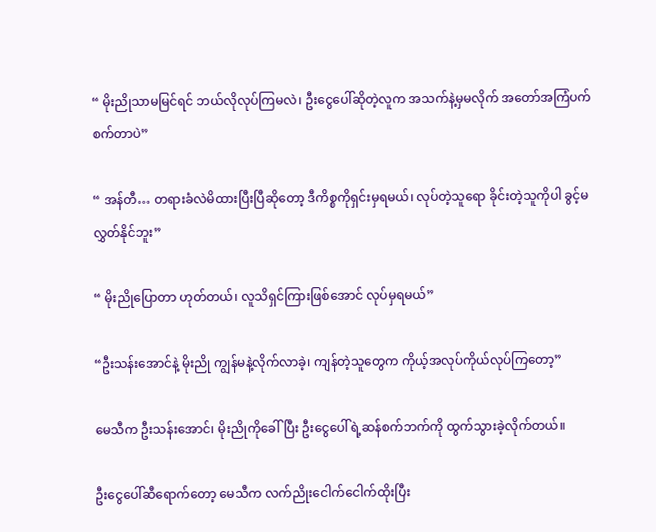“ မိုးညိုသာမမြင်ရင် ဘယ်လိုလုပ်ကြမလဲ၊ ဦးငွေပေါ်ဆိုတဲ့လူက အသက်နဲ့မှမလိုက် အတော်အကြံပက်စက်တာပဲ”

“ အန်တီ… တရားခံလဲမိထားပြီးပြီဆိုတော့ ဒီကိစ္စကိုရှင်းမှရမယ်၊ လုပ်တဲ့သူရော ခိုင်းတဲ့သူကိုပါ ခွင့်မလွှတ်နိုင်ဘူး”

“ မိုးညိုပြောတာ ဟုတ်တယ်၊ လူသိရှင်ကြားဖြစ်အောင် လုပ်မှရမယ်”

“ဦးသန်းအောင်နဲ့ မိုးညို ကျွန်မနဲ့လိုက်လာခဲ့၊ ကျန်တဲ့သူတွေက ကိုယ့်အလုပ်ကိုယ်လုပ်ကြတော့”

မေသီက ဦးသန်းအောင်၊ မိုးညိုကိုခေါ်ပြီး ဦးငွေပေါ်ရဲ့ဆန်စက်ဘက်ကို ထွက်သွားခဲ့လိုက်တယ်။

ဦးငွေပေါ်ဆီရောက်တော့ မေသီက လက်ညိုးငေါက်ငေါက်ထိုးပြီး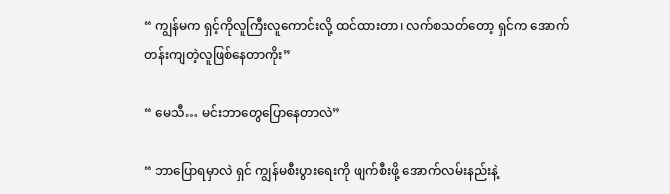“ ကျွန်မက ရှင့်ကိုလူကြီးလူကောင်းလို့ ထင်ထားတာ၊ လက်စသတ်တော့ ရှင်က အောက်တန်းကျတဲ့လူဖြစ်နေတာကိုး”

“ မေသီ… မင်းဘာတွေပြောနေတာလဲ”

“ ဘာပြောရမှာလဲ ရှင် ကျွန်မစီးပွားရေးကို ဖျက်စီးဖို့ အောက်လမ်းနည်းနဲ့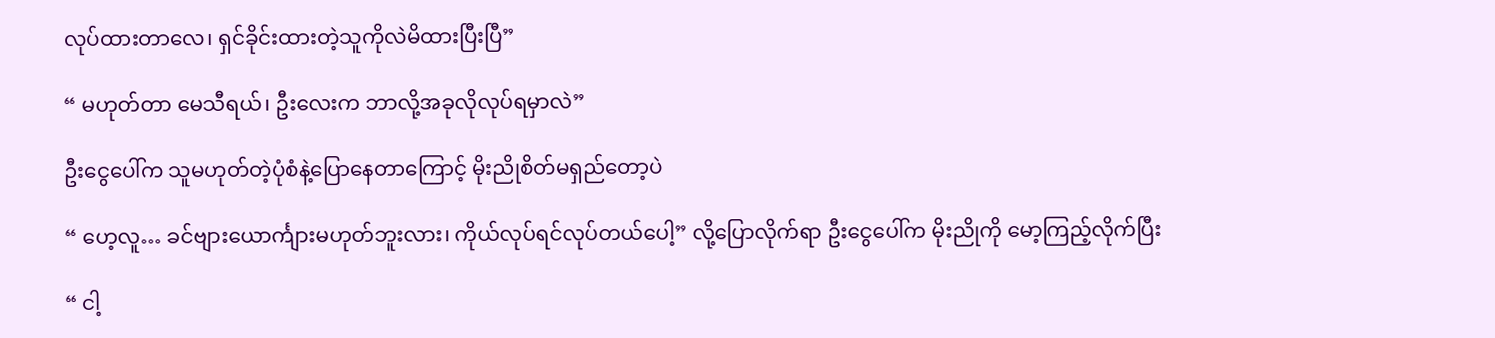လုပ်ထားတာလေ၊ ရှင်ခိုင်းထားတဲ့သူကိုလဲမိထားပြီးပြီ”

“ မဟုတ်တာ မေသီရယ်၊ ဦးလေးက ဘာလို့အခုလိုလုပ်ရမှာလဲ”

ဦးငွေပေါ်က သူမဟုတ်တဲ့ပုံစံနဲ့ပြောနေတာကြောင့် မိုးညိုစိတ်မရှည်တော့ပဲ

“ ဟေ့လူ… ခင်ဗျားယောင်္ကျားမဟုတ်ဘူးလား၊ ကိုယ်လုပ်ရင်လုပ်တယ်ပေါ့” လို့ပြောလိုက်ရာ ‌ဦးငွေပေါ်က မိုးညိုကို မော့ကြည့်လိုက်ပြီး

“ ငါ့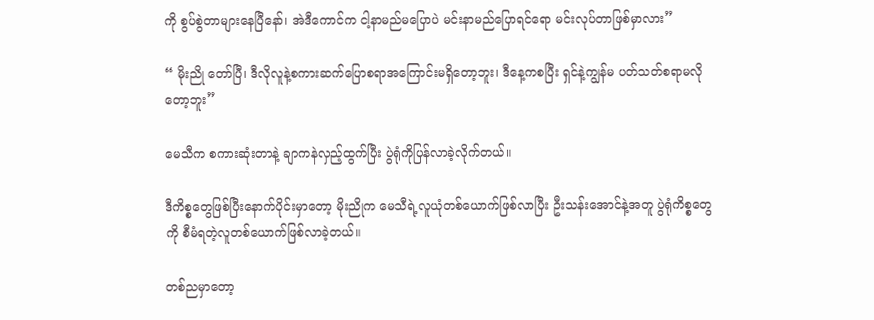ကို စွပ်စွဲတာများနေပြီနော်၊ အဲဒီကောင်က ငါ့နာမည်မပြောပဲ မင်းနာမည်ပြောရင်ရော မင်းလုပ်တာဖြစ်မှာလား”

“ မိုးညို တော်ပြီ၊ ဒီလို‌လူနဲ့စကားဆက်ပြောစရာအကြောင်းမရှိတော့ဘူး၊ ဒီနေ့ကစပြီး ရှင်နဲ့ကျွန်မ ပတ်သတ်စရာမလိုတော့ဘူး”

မေသီက စကားဆုံးတာနဲ့ ချာကနဲလှည့်ထွက်ပြီး ပွဲရုံကိုပြန်လာခဲ့လိုက်တယ်။

ဒီကိစ္စတွေဖြစ်ပြီးနောက်ပိုင်းမှာတော့ မိုးညိုက မေသီရဲ့လူယုံတစ်ယောက်ဖြစ်လာပြီး ဦးသန်းအောင်နဲ့အတူ ပွဲရုံကိစ္စတွေကို စီမံရတဲ့လူတစ်ယောက်ဖြစ်လာခဲ့တယ်။

တစ်ညမှာတော့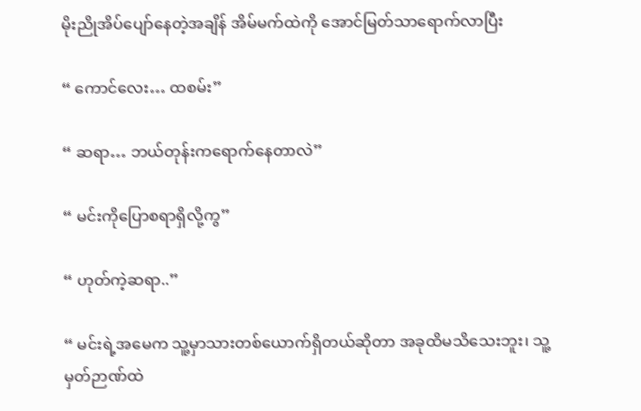မိုးညိုအိပ်ပျော်နေတဲ့အချိန် အိမ်မက်ထဲကို အောင်မြတ်သာရောက်လာပြီး

“ ကောင်လေး… ထစမ်း”

“ ဆရာ… ဘယ်တုန်းကရောက်နေတာလဲ”

“ မင်းကိုပြောစရာရှိလို့ကွ”

“ ဟုတ်ကဲ့ဆရာ..”

“ မင်းရဲ့အမေက သူ့မှာသားတစ်ယောက်ရှိတယ်ဆိုတာ အခုထိမသိသေးဘူး၊ သူ့မှတ်ဉာဏ်ထဲ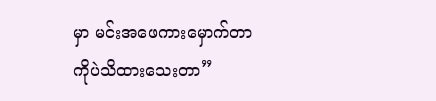မှာ မင်းအဖေကားမှောက်တာကိုပဲသိထားသေးတာ”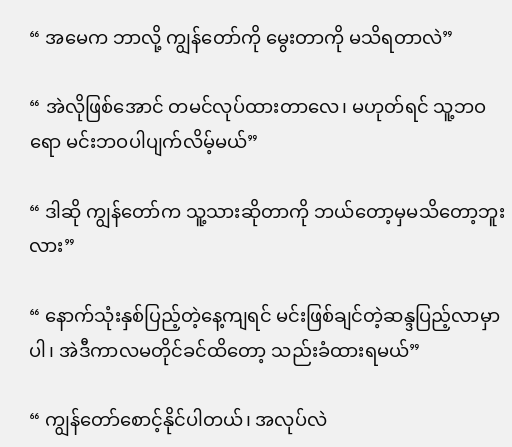“ အမေက ဘာလို့ ကျွန်တော်ကို မွေးတာကို မသိရတာလဲ”

“ အဲလိုဖြစ်အောင် တမင်လုပ်ထားတာလေ၊ မဟုတ်ရင် သူ့ဘဝရော မင်းဘဝပါပျက်လိမ့်မယ်”

“ ဒါဆို ကျွန်တော်က သူ့သားဆိုတာကို ဘယ်တော့မှမသိတော့ဘူးလား”

“ နောက်သုံးနှစ်ပြည့်တဲ့နေ့ကျရင် မင်းဖြစ်ချင်တဲ့ဆန္ဒပြည့်လာမှာပါ၊ အဲဒီကာလမတိုင်ခင်ထိတော့ သည်းခံထားရမယ်”

“ ကျွန်တော်စောင့်နိုင်ပါတယ်၊ အလုပ်လဲ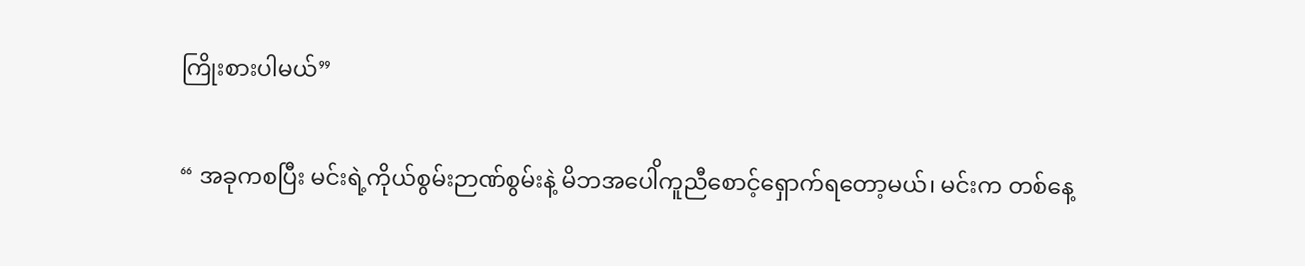ကြိုးစားပါမယ်”

“ အခုကစပြီး မင်းရဲ့ကိုယ်စွမ်းဉာဏ်စွမ်းနဲ့ မိဘအပေါိကူညီစောင့်ရှောက်ရတော့မယ်၊ မင်းက တစ်နေ့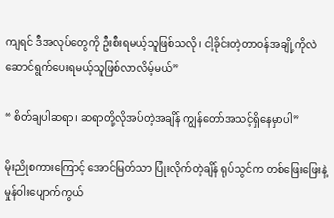ကျရင် ဒီအလုပ်တွေကို ဦးစီးရမယ့်သူဖြစ်သလို၊ ငါ့ခိုင်းတဲ့တာဝန်အချို့ကိုလဲ ဆောင်ရွက်ပေးရမယ့်သူဖြစ်လာလိမ့်မယ်”

“ စိတ်ချပါဆရာ၊ ဆရာတို့လိုအပ်တဲ့အချိန် ကျွန်တော်အသင့်ရှိနေမှာပါ”

မိုးညိုစကားကြောင့် အောင်မြတ်သာ ပြုံးလိုက်တဲ့ချိန် ရုပ်သွင်က တစ်ဖြေးဖြေးနဲ့ မှုန်ဝါးပျောက်ကွယ်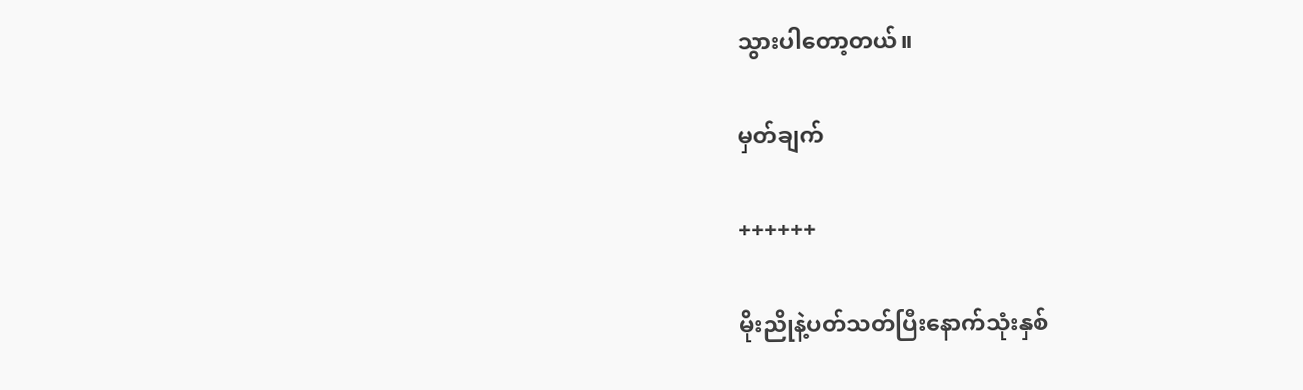သွားပါတော့တယ်။

မှတ်ချက်

++++++

မိုးညိုနဲ့ပတ်သတ်ပြီးနောက်သုံးနှစ်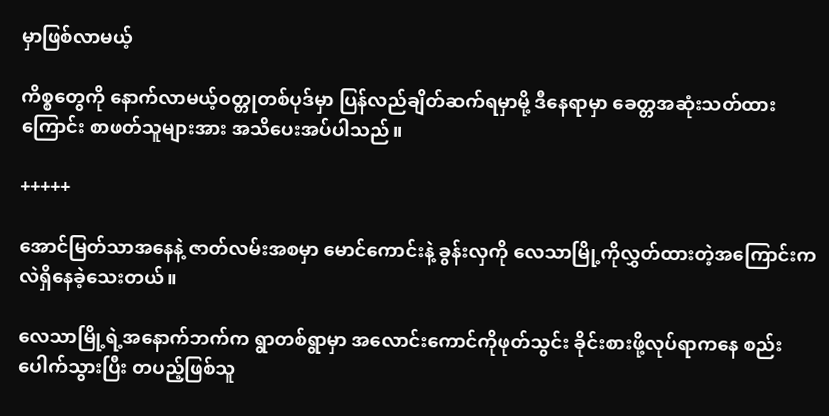မှာဖြစ်လာမယ့်

ကိစ္စတွေကို နောက်လာမယ့်ဝတ္တုတစ်ပုဒ်မှာ ပြန်လည်ချိတ်ဆက်ရမှာမို့ ဒီနေရာမှာ ခေတ္တအဆုံးသတ်ထားကြောင်း စာဖတ်သူများအား အသိပေးအပ်ပါသည်။

+++++

အောင်မြတ်သာအနေနဲ့ ဇာတ်လမ်းအစမှာ မောင်ကောင်းနဲ့ ခွန်းလှကို လေသာမြို့ကိုလွှတ်ထားတဲ့အကြောင်းကလဲရှိနေခဲ့သေးတယ်။

လေသာမြို့ရဲ့အနောက်ဘက်က ရွာတစ်ရွာမှာ အလောင်းကောင်ကိုဖုတ်သွင်း ခိုင်းစားဖို့လုပ်ရာကနေ စည်းပေါက်သွားပြီး တပည့်ဖြစ်သူ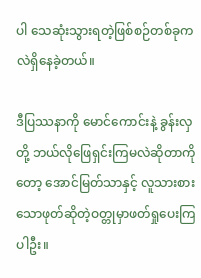ပါ သေဆုံးသွားရတဲ့ဖြစ်စဉ်တစ်ခုကလဲရှိနေခဲ့တယ်။

ဒီပြဿနာကို မောင်ကောင်းနဲ့ ခွန်းလှတို့ ဘယ်လိုဖြေရှင်းကြမလဲဆိုတာကိုတော့ အောင်မြတ်သာနှင့် လူသားစားသောဖုတ်ဆိုတဲ့ဝတ္တုမှာဖတ်ရှုပေးကြပါဦး။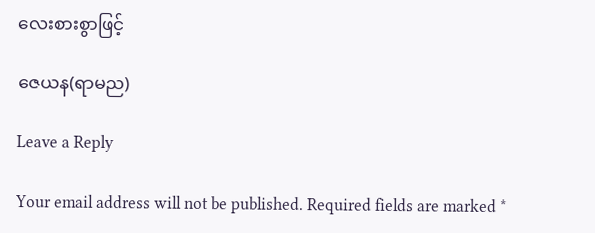လေးစားစွာဖြင့်

ဇေယန(ရာမည)

Leave a Reply

Your email address will not be published. Required fields are marked *